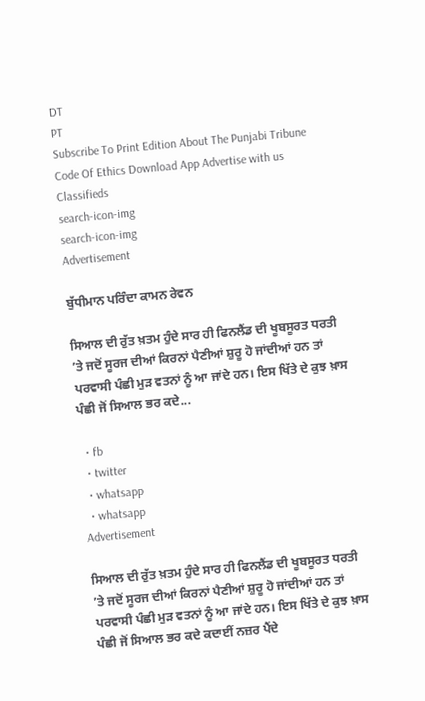DT
PT
Subscribe To Print Edition About The Punjabi Tribune Code Of Ethics Download App Advertise with us Classifieds
search-icon-img
search-icon-img
Advertisement

ਬੁੱਧੀਮਾਨ ਪਰਿੰਦਾ ਕਾਮਨ ਰੇਵਨ

ਸਿਆਲ ਦੀ ਰੁੱਤ ਖ਼ਤਮ ਹੁੰਦੇ ਸਾਰ ਹੀ ਫਿਨਲੈਂਡ ਦੀ ਖੂਬਸੂਰਤ ਧਰਤੀ ’ਤੇ ਜਦੋਂ ਸੂਰਜ ਦੀਆਂ ਕਿਰਨਾਂ ਪੈਣੀਆਂ ਸ਼ੁਰੂ ਹੋ ਜਾਂਦੀਆਂ ਹਨ ਤਾਂ ਪਰਵਾਸੀ ਪੰਛੀ ਮੁੜ ਵਤਨਾਂ ਨੂੰ ਆ ਜਾਂਦੇ ਹਨ। ਇਸ ਖਿੱਤੇ ਦੇ ਕੁਝ ਖ਼ਾਸ ਪੰਛੀ ਜੋਂ ਸਿਆਲ ਭਰ ਕਦੇ...

  • fb
  • twitter
  • whatsapp
  • whatsapp
Advertisement

ਸਿਆਲ ਦੀ ਰੁੱਤ ਖ਼ਤਮ ਹੁੰਦੇ ਸਾਰ ਹੀ ਫਿਨਲੈਂਡ ਦੀ ਖੂਬਸੂਰਤ ਧਰਤੀ ’ਤੇ ਜਦੋਂ ਸੂਰਜ ਦੀਆਂ ਕਿਰਨਾਂ ਪੈਣੀਆਂ ਸ਼ੁਰੂ ਹੋ ਜਾਂਦੀਆਂ ਹਨ ਤਾਂ ਪਰਵਾਸੀ ਪੰਛੀ ਮੁੜ ਵਤਨਾਂ ਨੂੰ ਆ ਜਾਂਦੇ ਹਨ। ਇਸ ਖਿੱਤੇ ਦੇ ਕੁਝ ਖ਼ਾਸ ਪੰਛੀ ਜੋਂ ਸਿਆਲ ਭਰ ਕਦੇ ਕਦਾਈਂ ਨਜ਼ਰ ਪੈਂਦੇ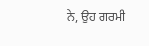ਨੇ, ਉਹ ਗਰਮੀ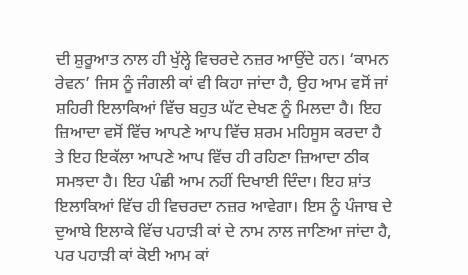ਦੀ ਸ਼ੁਰੂਆਤ ਨਾਲ ਹੀ ਖੁੱਲ੍ਹੇ ਵਿਚਰਦੇ ਨਜ਼ਰ ਆਉਂਦੇ ਹਨ। ‘ਕਾਮਨ ਰੇਵਨ’ ਜਿਸ ਨੂੰ ਜੰਗਲੀ ਕਾਂ ਵੀ ਕਿਹਾ ਜਾਂਦਾ ਹੈ, ਉਹ ਆਮ ਵਸੋਂ ਜਾਂ ਸ਼ਹਿਰੀ ਇਲਾਕਿਆਂ ਵਿੱਚ ਬਹੁਤ ਘੱਟ ਦੇਖਣ ਨੂੰ ਮਿਲਦਾ ਹੈ। ਇਹ ਜ਼ਿਆਦਾ ਵਸੋਂ ਵਿੱਚ ਆਪਣੇ ਆਪ ਵਿੱਚ ਸ਼ਰਮ ਮਹਿਸੂਸ ਕਰਦਾ ਹੈ ਤੇ ਇਹ ਇਕੱਲਾ ਆਪਣੇ ਆਪ ਵਿੱਚ ਹੀ ਰਹਿਣਾ ਜ਼ਿਆਦਾ ਠੀਕ ਸਮਝਦਾ ਹੈ। ਇਹ ਪੰਛੀ ਆਮ ਨਹੀਂ ਦਿਖਾਈ ਦਿੰਦਾ। ਇਹ ਸ਼ਾਂਤ ਇਲਾਕਿਆਂ ਵਿੱਚ ਹੀ ਵਿਚਰਦਾ ਨਜ਼ਰ ਆਵੇਗਾ। ਇਸ ਨੂੰ ਪੰਜਾਬ ਦੇ ਦੁਆਬੇ ਇਲਾਕੇ ਵਿੱਚ ਪਹਾੜੀ ਕਾਂ ਦੇ ਨਾਮ ਨਾਲ ਜਾਣਿਆ ਜਾਂਦਾ ਹੈ, ਪਰ ਪਹਾੜੀ ਕਾਂ ਕੋਈ ਆਮ ਕਾਂ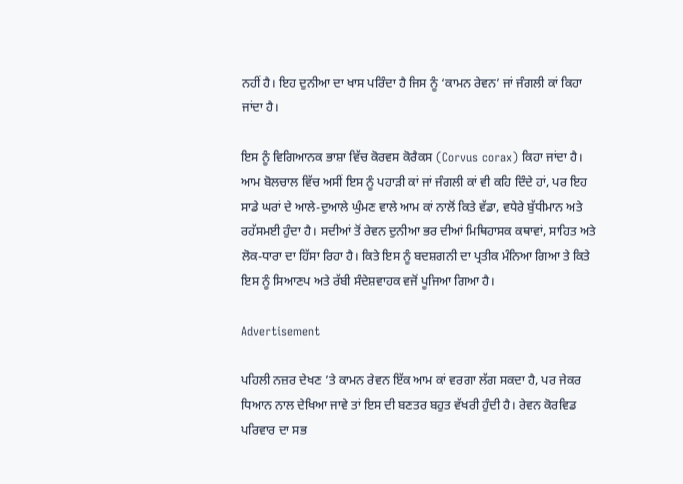ਨਹੀਂ ਹੈ। ਇਹ ਦੁਨੀਆ ਦਾ ਖਾਸ ਪਰਿੰਦਾ ਹੈ ਜਿਸ ਨੂੰ ‘ਕਾਮਨ ਰੇਵਨ’ ਜਾਂ ਜੰਗਲੀ ਕਾਂ ਕਿਹਾ ਜਾਂਦਾ ਹੈ।

ਇਸ ਨੂੰ ਵਿਗਿਆਨਕ ਭਾਸ਼ਾ ਵਿੱਚ ਕੋਰਵਸ ਕੋਰੈਕਸ (Corvus corax) ਕਿਹਾ ਜਾਂਦਾ ਹੈ। ਆਮ ਬੋਲਚਾਲ ਵਿੱਚ ਅਸੀਂ ਇਸ ਨੂੰ ਪਹਾੜੀ ਕਾਂ ਜਾਂ ਜੰਗਲੀ ਕਾਂ ਵੀ ਕਹਿ ਦਿੰਦੇ ਹਾਂ, ਪਰ ਇਹ ਸਾਡੇ ਘਰਾਂ ਦੇ ਆਲੇ-ਦੁਆਲੇ ਘੁੰਮਣ ਵਾਲੇ ਆਮ ਕਾਂ ਨਾਲੋਂ ਕਿਤੇ ਵੱਡਾ, ਵਧੇਰੇ ਬੁੱਧੀਮਾਨ ਅਤੇ ਰਹੱਸਮਈ ਹੁੰਦਾ ਹੈ। ਸਦੀਆਂ ਤੋਂ ਰੇਵਨ ਦੁਨੀਆ ਭਰ ਦੀਆਂ ਮਿਥਿਹਾਸਕ ਕਥਾਵਾਂ, ਸਾਹਿਤ ਅਤੇ ਲੋਕ-ਧਾਰਾ ਦਾ ਹਿੱਸਾ ਰਿਹਾ ਹੈ। ਕਿਤੇ ਇਸ ਨੂੰ ਬਦਸ਼ਗਨੀ ਦਾ ਪ੍ਰਤੀਕ ਮੰਨਿਆ ਗਿਆ ਤੇ ਕਿਤੇ ਇਸ ਨੂੰ ਸਿਆਣਪ ਅਤੇ ਰੱਬੀ ਸੰਦੇਸ਼ਵਾਹਕ ਵਜੋਂ ਪੂਜਿਆ ਗਿਆ ਹੈ।

Advertisement

ਪਹਿਲੀ ਨਜ਼ਰ ਦੇਖਣ ’ਤੇ ਕਾਮਨ ਰੇਵਨ ਇੱਕ ਆਮ ਕਾਂ ਵਰਗਾ ਲੱਗ ਸਕਦਾ ਹੈ, ਪਰ ਜੇਕਰ ਧਿਆਨ ਨਾਲ ਦੇਖਿਆ ਜਾਵੇ ਤਾਂ ਇਸ ਦੀ ਬਣਤਰ ਬਹੁਤ ਵੱਖਰੀ ਹੁੰਦੀ ਹੈ। ਰੇਵਨ ਕੋਰਵਿਡ ਪਰਿਵਾਰ ਦਾ ਸਭ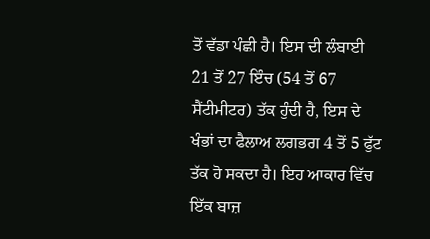ਤੋਂ ਵੱਡਾ ਪੰਛੀ ਹੈ। ਇਸ ਦੀ ਲੰਬਾਈ 21 ਤੋਂ 27 ਇੰਚ (54 ਤੋਂ 67 ਸੈਂਟੀਮੀਟਰ) ਤੱਕ ਹੁੰਦੀ ਹੈ, ਇਸ ਦੇ ਖੰਭਾਂ ਦਾ ਫੈਲਾਅ ਲਗਭਗ 4 ਤੋਂ 5 ਫੁੱਟ ਤੱਕ ਹੋ ਸਕਦਾ ਹੈ। ਇਹ ਆਕਾਰ ਵਿੱਚ ਇੱਕ ਬਾਜ਼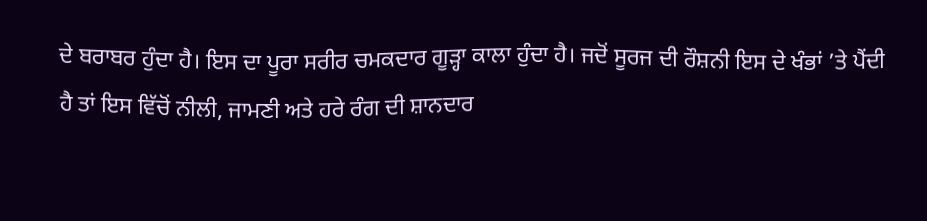ਦੇ ਬਰਾਬਰ ਹੁੰਦਾ ਹੈ। ਇਸ ਦਾ ਪੂਰਾ ਸਰੀਰ ਚਮਕਦਾਰ ਗੂੜ੍ਹਾ ਕਾਲਾ ਹੁੰਦਾ ਹੈ। ਜਦੋਂ ਸੂਰਜ ਦੀ ਰੌਸ਼ਨੀ ਇਸ ਦੇ ਖੰਭਾਂ ’ਤੇ ਪੈਂਦੀ ਹੈ ਤਾਂ ਇਸ ਵਿੱਚੋਂ ਨੀਲੀ, ਜਾਮਣੀ ਅਤੇ ਹਰੇ ਰੰਗ ਦੀ ਸ਼ਾਨਦਾਰ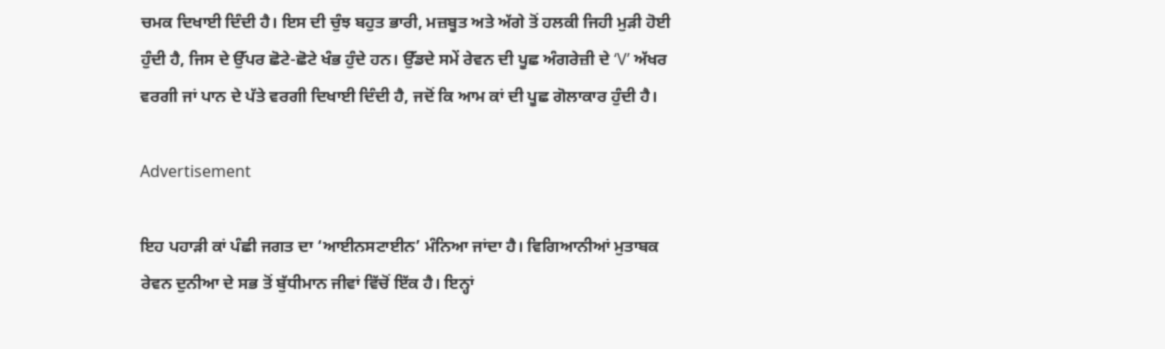ਚਮਕ ਦਿਖਾਈ ਦਿੰਦੀ ਹੈ। ਇਸ ਦੀ ਚੁੰਝ ਬਹੁਤ ਭਾਰੀ, ਮਜ਼ਬੂਤ ਅਤੇ ਅੱਗੇ ਤੋਂ ਹਲਕੀ ਜਿਹੀ ਮੁੜੀ ਹੋਈ ਹੁੰਦੀ ਹੈ, ਜਿਸ ਦੇ ਉੱਪਰ ਛੋਟੇ-ਛੋਟੇ ਖੰਭ ਹੁੰਦੇ ਹਨ। ਉੱਡਦੇ ਸਮੇਂ ਰੇਵਨ ਦੀ ਪੂਛ ਅੰਗਰੇਜ਼ੀ ਦੇ ‘V’ ਅੱਖਰ ਵਰਗੀ ਜਾਂ ਪਾਨ ਦੇ ਪੱਤੇ ਵਰਗੀ ਦਿਖਾਈ ਦਿੰਦੀ ਹੈ, ਜਦੋਂ ਕਿ ਆਮ ਕਾਂ ਦੀ ਪੂਛ ਗੋਲਾਕਾਰ ਹੁੰਦੀ ਹੈ।

Advertisement

ਇਹ ਪਹਾੜੀ ਕਾਂ ਪੰਛੀ ਜਗਤ ਦਾ ‘ਆਈਨਸਟਾਈਨ’ ਮੰਨਿਆ ਜਾਂਦਾ ਹੈ। ਵਿਗਿਆਨੀਆਂ ਮੁਤਾਬਕ ਰੇਵਨ ਦੁਨੀਆ ਦੇ ਸਭ ਤੋਂ ਬੁੱਧੀਮਾਨ ਜੀਵਾਂ ਵਿੱਚੋਂ ਇੱਕ ਹੈ। ਇਨ੍ਹਾਂ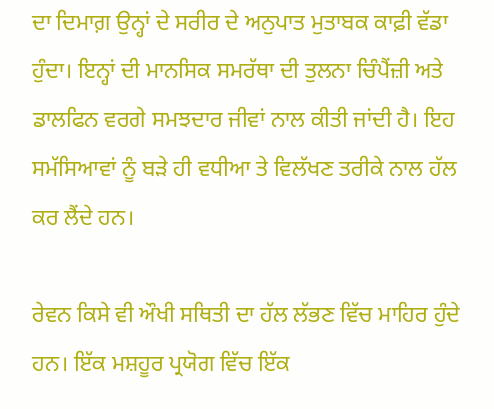ਦਾ ਦਿਮਾਗ਼ ਉਨ੍ਹਾਂ ਦੇ ਸਰੀਰ ਦੇ ਅਨੁਪਾਤ ਮੁਤਾਬਕ ਕਾਫ਼ੀ ਵੱਡਾ ਹੁੰਦਾ। ਇਨ੍ਹਾਂ ਦੀ ਮਾਨਸਿਕ ਸਮਰੱਥਾ ਦੀ ਤੁਲਨਾ ਚਿੰਪੈਂਜ਼ੀ ਅਤੇ ਡਾਲਫਿਨ ਵਰਗੇ ਸਮਝਦਾਰ ਜੀਵਾਂ ਨਾਲ ਕੀਤੀ ਜਾਂਦੀ ਹੈ। ਇਹ ਸਮੱਸਿਆਵਾਂ ਨੂੰ ਬੜੇ ਹੀ ਵਧੀਆ ਤੇ ਵਿਲੱਖਣ ਤਰੀਕੇ ਨਾਲ ਹੱਲ ਕਰ ਲੈਂਦੇ ਹਨ।

ਰੇਵਨ ਕਿਸੇ ਵੀ ਔਖੀ ਸਥਿਤੀ ਦਾ ਹੱਲ ਲੱਭਣ ਵਿੱਚ ਮਾਹਿਰ ਹੁੰਦੇ ਹਨ। ਇੱਕ ਮਸ਼ਹੂਰ ਪ੍ਰਯੋਗ ਵਿੱਚ ਇੱਕ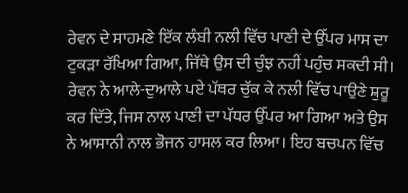ਰੇਵਨ ਦੇ ਸਾਹਮਣੇ ਇੱਕ ਲੰਬੀ ਨਲੀ ਵਿੱਚ ਪਾਣੀ ਦੇ ਉੱਪਰ ਮਾਸ ਦਾ ਟੁਕੜਾ ਰੱਖਿਆ ਗਿਆ, ਜਿੱਥੇ ਉਸ ਦੀ ਚੁੰਝ ਨਹੀਂ ਪਹੁੰਚ ਸਕਦੀ ਸੀ। ਰੇਵਨ ਨੇ ਆਲੇ-ਦੁਆਲੇ ਪਏ ਪੱਥਰ ਚੁੱਕ ਕੇ ਨਲੀ ਵਿੱਚ ਪਾਉਣੇ ਸ਼ੁਰੂ ਕਰ ਦਿੱਤੇ, ਜਿਸ ਨਾਲ ਪਾਣੀ ਦਾ ਪੱਧਰ ਉੱਪਰ ਆ ਗਿਆ ਅਤੇ ਉਸ ਨੇ ਆਸਾਨੀ ਨਾਲ ਭੋਜਨ ਹਾਸਲ ਕਰ ਲਿਆ। ਇਹ ਬਚਪਨ ਵਿੱਚ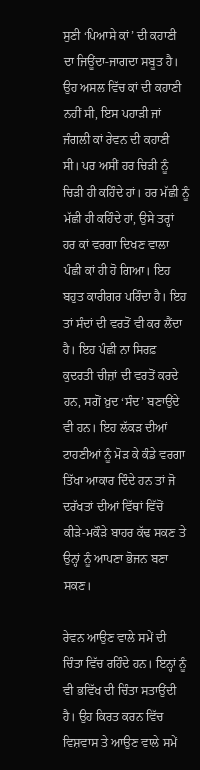ਸੁਣੀ ‘ਪਿਆਸੇ ਕਾਂ’ ਦੀ ਕਹਾਣੀ ਦਾ ਜਿਊਂਦਾ-ਜਾਗਦਾ ਸਬੂਤ ਹੈ। ਉਹ ਅਸਲ ਵਿੱਚ ਕਾਂ ਦੀ ਕਹਾਣੀ ਨਹੀਂ ਸੀ, ਇਸ ਪਹਾੜੀ ਜਾਂ ਜੰਗਲੀ ਕਾਂ ਰੇਵਨ ਦੀ ਕਹਾਣੀ ਸੀ। ਪਰ ਅਸੀਂ ਹਰ ਚਿੜੀ ਨੂੰ ਚਿੜੀ ਹੀ ਕਹਿੰਦੇ ਹਾਂ। ਹਰ ਮੱਛੀ ਨੂੰ ਮੱਛੀ ਹੀ ਕਹਿੰਦੇ ਹਾਂ, ਉਸੇ ਤਰ੍ਹਾਂ ਹਰ ਕਾਂ ਵਰਗਾ ਦਿਖਣ ਵਾਲਾ ਪੰਛੀ ਕਾਂ ਹੀ ਹੋ ਗਿਆ। ਇਹ ਬਹੁਤ ਕਾਰੀਗਰ ਪਰਿੰਦਾ ਹੈ। ਇਹ ਤਾਂ ਸੰਦਾਂ ਦੀ ਵਰਤੋਂ ਵੀ ਕਰ ਲੈਂਦਾ ਹੈ। ਇਹ ਪੰਛੀ ਨਾ ਸਿਰਫ਼ ਕੁਦਰਤੀ ਚੀਜ਼ਾਂ ਦੀ ਵਰਤੋਂ ਕਰਦੇ ਹਨ, ਸਗੋਂ ਖ਼ੁਦ ‘ਸੰਦ’ ਬਣਾਉਂਦੇ ਵੀ ਹਨ। ਇਹ ਲੱਕੜ ਦੀਆਂ ਟਾਹਣੀਆਂ ਨੂੰ ਮੋੜ ਕੇ ਕੰਡੇ ਵਰਗਾ ਤਿੱਖਾ ਆਕਾਰ ਦਿੰਦੇ ਹਨ ਤਾਂ ਜੋ ਦਰੱਖਤਾਂ ਦੀਆਂ ਵਿੱਥਾਂ ਵਿੱਚੋਂ ਕੀੜੇ-ਮਕੌੜੇ ਬਾਹਰ ਕੱਢ ਸਕਣ ਤੇ ਉਨ੍ਹਾਂ ਨੂੰ ਆਪਣਾ ਭੋਜਨ ਬਣਾ ਸਕਣ।

ਰੇਵਨ ਆਉਣ ਵਾਲੇ ਸਮੇਂ ਦੀ ਚਿੰਤਾ ਵਿੱਚ ਰਹਿੰਦੇ ਹਨ। ਇਨ੍ਹਾਂ ਨੂੰ ਵੀ ਭਵਿੱਖ ਦੀ ਚਿੰਤਾ ਸਤਾਉਂਦੀ ਹੈ। ਉਹ ਕਿਰਤ ਕਰਨ ਵਿੱਚ ਵਿਸ਼ਵਾਸ ਤੇ ਆਉਣ ਵਾਲੇ ਸਮੇਂ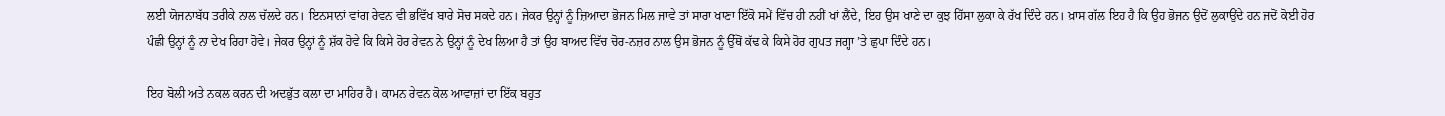ਲਈ ਯੋਜਨਾਬੱਧ ਤਰੀਕੇ ਨਾਲ ਚੱਲਦੇ ਹਨ। ਇਨਸਾਨਾਂ ਵਾਂਗ ਰੇਵਨ ਵੀ ਭਵਿੱਖ ਬਾਰੇ ਸੋਚ ਸਕਦੇ ਹਨ। ਜੇਕਰ ਉਨ੍ਹਾਂ ਨੂੰ ਜ਼ਿਆਦਾ ਭੋਜਨ ਮਿਲ ਜਾਵੇ ਤਾਂ ਸਾਰਾ ਖਾਣਾ ਇੱਕੋ ਸਮੇਂ ਵਿੱਚ ਹੀ ਨਹੀਂ ਖਾਂ ਲੈਂਦੇ, ਇਹ ਉਸ ਖਾਣੇ ਦਾ ਕੁਝ ਹਿੱਸਾ ਲੁਕਾ ਕੇ ਰੱਖ ਦਿੰਦੇ ਹਨ। ਖ਼ਾਸ ਗੱਲ ਇਹ ਹੈ ਕਿ ਉਹ ਭੋਜਨ ਉਦੋਂ ਲੁਕਾਉਂਦੇ ਹਨ ਜਦੋਂ ਕੋਈ ਹੋਰ ਪੰਛੀ ਉਨ੍ਹਾਂ ਨੂੰ ਨਾ ਦੇਖ ਰਿਹਾ ਹੋਵੇ। ਜੇਕਰ ਉਨ੍ਹਾਂ ਨੂੰ ਸ਼ੱਕ ਹੋਵੇ ਕਿ ਕਿਸੇ ਹੋਰ ਰੇਵਨ ਨੇ ਉਨ੍ਹਾਂ ਨੂੰ ਦੇਖ ਲਿਆ ਹੈ ਤਾਂ ਉਹ ਬਾਅਦ ਵਿੱਚ ਚੋਰ-ਨਜ਼ਰ ਨਾਲ ਉਸ ਭੋਜਨ ਨੂੰ ਉੱਥੋਂ ਕੱਢ ਕੇ ਕਿਸੇ ਹੋਰ ਗੁਪਤ ਜਗ੍ਹਾ ’ਤੇ ਛੁਪਾ ਦਿੰਦੇ ਹਨ।

ਇਹ ਬੋਲੀ ਅਤੇ ਨਕਲ ਕਰਨ ਦੀ ਅਦਭੁੱਤ ਕਲਾ ਦਾ ਮਾਹਿਰ ਹੈ। ਕਾਮਨ ਰੇਵਨ ਕੋਲ ਆਵਾਜ਼ਾਂ ਦਾ ਇੱਕ ਬਹੁਤ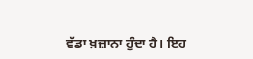ਵੱਡਾ ਖ਼ਜ਼ਾਨਾ ਹੁੰਦਾ ਹੈ। ਇਹ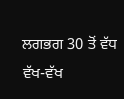ਲਗਭਗ 30 ਤੋਂ ਵੱਧ ਵੱਖ-ਵੱਖ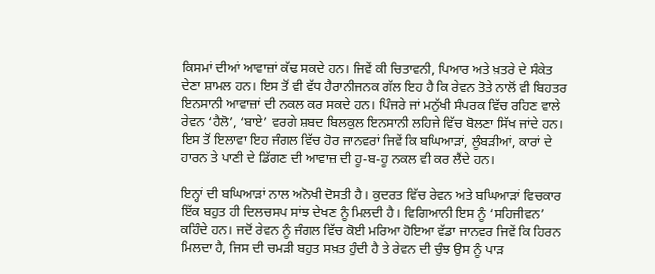ਕਿਸਮਾਂ ਦੀਆਂ ਆਵਾਜ਼ਾਂ ਕੱਢ ਸਕਦੇ ਹਨ। ਜਿਵੇਂ ਕੀ ਚਿਤਾਵਨੀ, ਪਿਆਰ ਅਤੇ ਖ਼ਤਰੇ ਦੇ ਸੰਕੇਤ ਦੇਣਾ ਸ਼ਾਮਲ ਹਨ। ਇਸ ਤੋਂ ਵੀ ਵੱਧ ਹੈਰਾਨੀਜਨਕ ਗੱਲ ਇਹ ਹੈ ਕਿ ਰੇਵਨ ਤੋਤੇ ਨਾਲੋਂ ਵੀ ਬਿਹਤਰ ਇਨਸਾਨੀ ਆਵਾਜ਼ਾਂ ਦੀ ਨਕਲ ਕਰ ਸਕਦੇ ਹਨ। ਪਿੰਜਰੇ ਜਾਂ ਮਨੁੱਖੀ ਸੰਪਰਕ ਵਿੱਚ ਰਹਿਣ ਵਾਲੇ ਰੇਵਨ ‘ਹੈਲੋ’, ‘ਬਾਏ’ ਵਰਗੇ ਸ਼ਬਦ ਬਿਲਕੁਲ ਇਨਸਾਨੀ ਲਹਿਜੇ ਵਿੱਚ ਬੋਲਣਾ ਸਿੱਖ ਜਾਂਦੇ ਹਨ। ਇਸ ਤੋਂ ਇਲਾਵਾ ਇਹ ਜੰਗਲ ਵਿੱਚ ਹੋਰ ਜਾਨਵਰਾਂ ਜਿਵੇਂ ਕਿ ਬਘਿਆੜਾਂ, ਲੂੰਬੜੀਆਂ, ਕਾਰਾਂ ਦੇ ਹਾਰਨ ਤੇ ਪਾਣੀ ਦੇ ਡਿੱਗਣ ਦੀ ਆਵਾਜ਼ ਦੀ ਹੂ-ਬ-ਹੂ ਨਕਲ ਵੀ ਕਰ ਲੈਂਦੇ ਹਨ।

ਇਨ੍ਹਾਂ ਦੀ ਬਘਿਆੜਾਂ ਨਾਲ ਅਨੋਖੀ ਦੋਸਤੀ ਹੈ। ਕੁਦਰਤ ਵਿੱਚ ਰੇਵਨ ਅਤੇ ਬਘਿਆੜਾਂ ਵਿਚਕਾਰ ਇੱਕ ਬਹੁਤ ਹੀ ਦਿਲਚਸਪ ਸਾਂਝ ਦੇਖਣ ਨੂੰ ਮਿਲਦੀ ਹੈ। ਵਿਗਿਆਨੀ ਇਸ ਨੂੰ ‘ਸਹਿਜੀਵਨ’ ਕਹਿੰਦੇ ਹਨ। ਜਦੋਂ ਰੇਵਨ ਨੂੰ ਜੰਗਲ ਵਿੱਚ ਕੋਈ ਮਰਿਆ ਹੋਇਆ ਵੱਡਾ ਜਾਨਵਰ ਜਿਵੇਂ ਕਿ ਹਿਰਨ ਮਿਲਦਾ ਹੈ, ਜਿਸ ਦੀ ਚਮੜੀ ਬਹੁਤ ਸਖ਼ਤ ਹੁੰਦੀ ਹੈ ਤੇ ਰੇਵਨ ਦੀ ਚੁੰਝ ਉਸ ਨੂੰ ਪਾੜ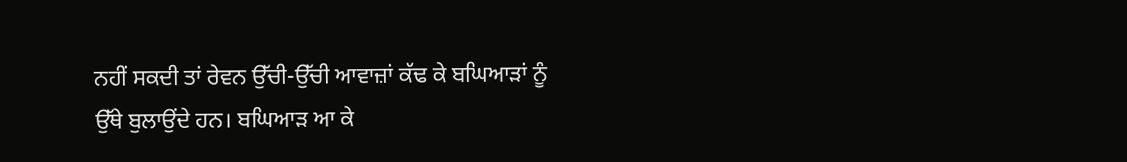ਨਹੀਂ ਸਕਦੀ ਤਾਂ ਰੇਵਨ ਉੱਚੀ-ਉੱਚੀ ਆਵਾਜ਼ਾਂ ਕੱਢ ਕੇ ਬਘਿਆੜਾਂ ਨੂੰ ਉੱਥੇ ਬੁਲਾਉਂਦੇ ਹਨ। ਬਘਿਆੜ ਆ ਕੇ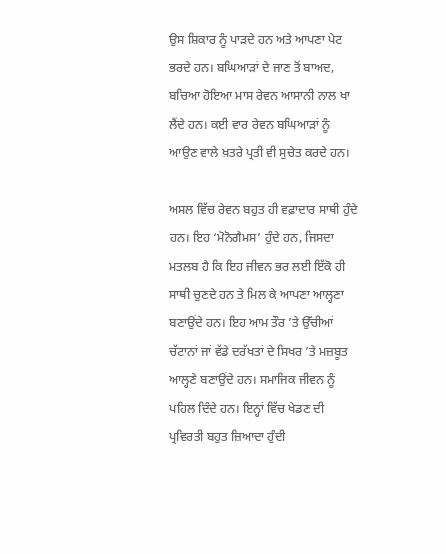ਉਸ ਸ਼ਿਕਾਰ ਨੂੰ ਪਾੜਦੇ ਹਨ ਅਤੇ ਆਪਣਾ ਪੇਟ ਭਰਦੇ ਹਨ। ਬਘਿਆੜਾਂ ਦੇ ਜਾਣ ਤੋਂ ਬਾਅਦ, ਬਚਿਆ ਹੋਇਆ ਮਾਸ ਰੇਵਨ ਆਸਾਨੀ ਨਾਲ ਖਾ ਲੈਂਦੇ ਹਨ। ਕਈ ਵਾਰ ਰੇਵਨ ਬਘਿਆੜਾਂ ਨੂੰ ਆਉਣ ਵਾਲੇ ਖ਼ਤਰੇ ਪ੍ਰਤੀ ਵੀ ਸੁਚੇਤ ਕਰਦੇ ਹਨ।

ਅਸਲ ਵਿੱਚ ਰੇਵਨ ਬਹੁਤ ਹੀ ਵਫ਼ਾਦਾਰ ਸਾਥੀ ਹੁੰਦੇ ਹਨ। ਇਹ ‘ਮੋਨੋਗੈਮਸ’ ਹੁੰਦੇ ਹਨ, ਜਿਸਦਾ ਮਤਲਬ ਹੈ ਕਿ ਇਹ ਜੀਵਨ ਭਰ ਲਈ ਇੱਕੋ ਹੀ ਸਾਥੀ ਚੁਣਦੇ ਹਨ ਤੇ ਮਿਲ ਕੇ ਆਪਣਾ ਆਲ੍ਹਣਾ ਬਣਾਉਂਦੇ ਹਨ। ਇਹ ਆਮ ਤੌਰ ’ਤੇ ਉੱਚੀਆਂ ਚੱਟਾਨਾਂ ਜਾਂ ਵੱਡੇ ਦਰੱਖਤਾਂ ਦੇ ਸਿਖਰ ’ਤੇ ਮਜ਼ਬੂਤ ਆਲ੍ਹਣੇ ਬਣਾਉਂਦੇ ਹਨ। ਸਮਾਜਿਕ ਜੀਵਨ ਨੂੰ ਪਹਿਲ ਦਿੰਦੇ ਹਨ। ਇਨ੍ਹਾਂ ਵਿੱਚ ਖੇਡਣ ਦੀ ਪ੍ਰਵਿਰਤੀ ਬਹੁਤ ਜ਼ਿਆਦਾ ਹੁੰਦੀ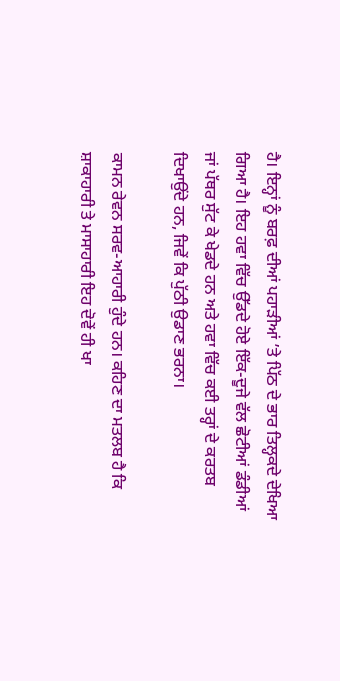ਹੈ। ਇਨ੍ਹਾਂ ਨੂੰ ਬਰਫ਼ ਦੀਆਂ ਪਹਾੜੀਆਂ ’ਤੇ ਪਿੱਠ ਦੇ ਭਾਰ ਤਿਲ੍ਹਕਦੇ ਦੇਖਿਆ ਗਿਆ ਹੈ। ਇਹ ਹਵਾ ਵਿੱਚ ਉੱਡਦੇ ਹੋਏ ਇੱਕ-ਦੂਜੇ ਵੱਲ ਛੋਟੀਆਂ ਡੰਡੀਆਂ ਜਾਂ ਪੱਥਰ ਸੁੱਟ ਕੇ ਖੇਡਦੇ ਹਨ ਅਤੇ ਹਵਾ ਵਿੱਚ ਕਈ ਤਰ੍ਹਾਂ ਦੇ ਕਰਤਬ ਦਿਖਾਉਂਦੇ ਹਨ, ਜਿਵੇਂ ਕਿ ਪੁੱਠੀ ਉਡਾਣ ਭਰਨਾ।

ਕਾਮਨ ਰੇਵਨ ਸਰਵ-ਆਹਾਰੀ ਹੁੰਦੇ ਹਨ। ਕਹਿਣ ਦਾ ਮਤਲਬ ਹੈ ਕਿ ਸ਼ਾਕਾਹਾਰੀ ਤੇ ਮਾਸਾਹਾਰੀ ਇਹ ਦੋਵੇਂ ਹੀ ਖਾ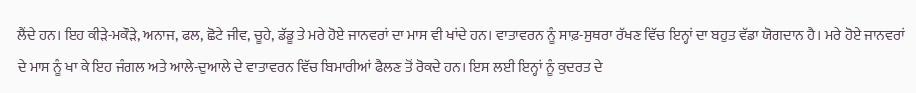ਲੈਂਦੇ ਹਨ। ਇਹ ਕੀੜੇ-ਮਕੌੜੇ, ਅਨਾਜ, ਫਲ, ਛੋਟੇ ਜੀਵ, ਚੂਹੇ, ਡੱਡੂ ਤੇ ਮਰੇ ਹੋਏ ਜਾਨਵਰਾਂ ਦਾ ਮਾਸ ਵੀ ਖਾਂਦੇ ਹਨ। ਵਾਤਾਵਰਨ ਨੂੰ ਸਾਫ਼-ਸੁਥਰਾ ਰੱਖਣ ਵਿੱਚ ਇਨ੍ਹਾਂ ਦਾ ਬਹੁਤ ਵੱਡਾ ਯੋਗਦਾਨ ਹੈ। ਮਰੇ ਹੋਏ ਜਾਨਵਰਾਂ ਦੇ ਮਾਸ ਨੂੰ ਖਾ ਕੇ ਇਹ ਜੰਗਲ ਅਤੇ ਆਲੇ-ਦੁਆਲੇ ਦੇ ਵਾਤਾਵਰਨ ਵਿੱਚ ਬਿਮਾਰੀਆਂ ਫੈਲਣ ਤੋਂ ਰੋਕਦੇ ਹਨ। ਇਸ ਲਈ ਇਨ੍ਹਾਂ ਨੂੰ ਕੁਦਰਤ ਦੇ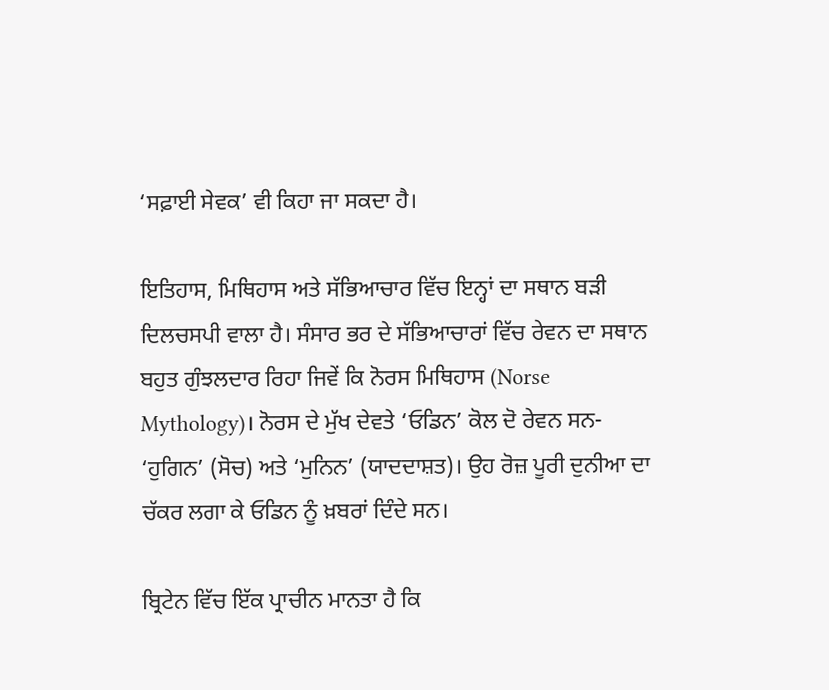‘ਸਫ਼ਾਈ ਸੇਵਕ’ ਵੀ ਕਿਹਾ ਜਾ ਸਕਦਾ ਹੈ।

ਇਤਿਹਾਸ, ਮਿਥਿਹਾਸ ਅਤੇ ਸੱਭਿਆਚਾਰ ਵਿੱਚ ਇਨ੍ਹਾਂ ਦਾ ਸਥਾਨ ਬੜੀ ਦਿਲਚਸਪੀ ਵਾਲਾ ਹੈ। ਸੰਸਾਰ ਭਰ ਦੇ ਸੱਭਿਆਚਾਰਾਂ ਵਿੱਚ ਰੇਵਨ ਦਾ ਸਥਾਨ ਬਹੁਤ ਗੁੰਝਲਦਾਰ ਰਿਹਾ ਜਿਵੇਂ ਕਿ ਨੋਰਸ ਮਿਥਿਹਾਸ (Norse Mythology)। ਨੋਰਸ ਦੇ ਮੁੱਖ ਦੇਵਤੇ ‘ਓਡਿਨ’ ਕੋਲ ਦੋ ਰੇਵਨ ਸਨ- ‘ਹੁਗਿਨ’ (ਸੋਚ) ਅਤੇ ‘ਮੁਨਿਨ’ (ਯਾਦਦਾਸ਼ਤ)। ਉਹ ਰੋਜ਼ ਪੂਰੀ ਦੁਨੀਆ ਦਾ ਚੱਕਰ ਲਗਾ ਕੇ ਓਡਿਨ ਨੂੰ ਖ਼ਬਰਾਂ ਦਿੰਦੇ ਸਨ।

ਬ੍ਰਿਟੇਨ ਵਿੱਚ ਇੱਕ ਪ੍ਰਾਚੀਨ ਮਾਨਤਾ ਹੈ ਕਿ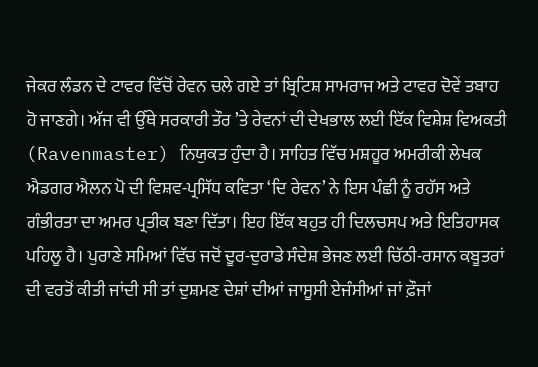ਜੇਕਰ ਲੰਡਨ ਦੇ ਟਾਵਰ ਵਿੱਚੋਂ ਰੇਵਨ ਚਲੇ ਗਏ ਤਾਂ ਬ੍ਰਿਟਿਸ਼ ਸਾਮਰਾਜ ਅਤੇ ਟਾਵਰ ਦੋਵੇਂ ਤਬਾਹ ਹੋ ਜਾਣਗੇ। ਅੱਜ ਵੀ ਉੱਥੇ ਸਰਕਾਰੀ ਤੌਰ ’ਤੇ ਰੇਵਨਾਂ ਦੀ ਦੇਖਭਾਲ ਲਈ ਇੱਕ ਵਿਸ਼ੇਸ਼ ਵਿਅਕਤੀ (Ravenmaster) ਨਿਯੁਕਤ ਹੁੰਦਾ ਹੈ। ਸਾਹਿਤ ਵਿੱਚ ਮਸ਼ਹੂਰ ਅਮਰੀਕੀ ਲੇਖਕ ਐਡਗਰ ਐਲਨ ਪੋ ਦੀ ਵਿਸ਼ਵ-ਪ੍ਰਸਿੱਧ ਕਵਿਤਾ ‘ਦਿ ਰੇਵਨ’ ਨੇ ਇਸ ਪੰਛੀ ਨੂੰ ਰਹੱਸ ਅਤੇ ਗੰਭੀਰਤਾ ਦਾ ਅਮਰ ਪ੍ਰਤੀਕ ਬਣਾ ਦਿੱਤਾ। ਇਹ ਇੱਕ ਬਹੁਤ ਹੀ ਦਿਲਚਸਪ ਅਤੇ ਇਤਿਹਾਸਕ ਪਹਿਲੂ ਹੈ। ਪੁਰਾਣੇ ਸਮਿਆਂ ਵਿੱਚ ਜਦੋਂ ਦੂਰ-ਦੁਰਾਡੇ ਸੰਦੇਸ਼ ਭੇਜਣ ਲਈ ਚਿੱਠੀ-ਰਸਾਨ ਕਬੂਤਰਾਂ ਦੀ ਵਰਤੋਂ ਕੀਤੀ ਜਾਂਦੀ ਸੀ ਤਾਂ ਦੁਸ਼ਮਣ ਦੇਸ਼ਾਂ ਦੀਆਂ ਜਾਸੂਸੀ ਏਜੰਸੀਆਂ ਜਾਂ ਫ਼ੌਜਾਂ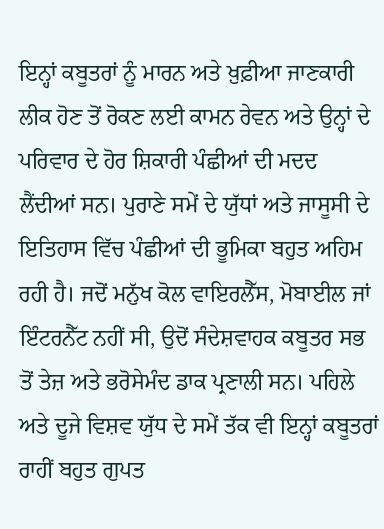ਇਨ੍ਹਾਂ ਕਬੂਤਰਾਂ ਨੂੰ ਮਾਰਨ ਅਤੇ ਖ਼ੁਫ਼ੀਆ ਜਾਣਕਾਰੀ ਲੀਕ ਹੋਣ ਤੋਂ ਰੋਕਣ ਲਈ ਕਾਮਨ ਰੇਵਨ ਅਤੇ ਉਨ੍ਹਾਂ ਦੇ ਪਰਿਵਾਰ ਦੇ ਹੋਰ ਸ਼ਿਕਾਰੀ ਪੰਛੀਆਂ ਦੀ ਮਦਦ ਲੈਂਦੀਆਂ ਸਨ। ਪੁਰਾਣੇ ਸਮੇਂ ਦੇ ਯੁੱਧਾਂ ਅਤੇ ਜਾਸੂਸੀ ਦੇ ਇਤਿਹਾਸ ਵਿੱਚ ਪੰਛੀਆਂ ਦੀ ਭੂਮਿਕਾ ਬਹੁਤ ਅਹਿਮ ਰਹੀ ਹੈ। ਜਦੋਂ ਮਨੁੱਖ ਕੋਲ ਵਾਇਰਲੈੱਸ, ਮੋਬਾਈਲ ਜਾਂ ਇੰਟਰਨੈੱਟ ਨਹੀਂ ਸੀ, ਉਦੋਂ ਸੰਦੇਸ਼ਵਾਹਕ ਕਬੂਤਰ ਸਭ ਤੋਂ ਤੇਜ਼ ਅਤੇ ਭਰੋਸੇਮੰਦ ਡਾਕ ਪ੍ਰਣਾਲੀ ਸਨ। ਪਹਿਲੇ ਅਤੇ ਦੂਜੇ ਵਿਸ਼ਵ ਯੁੱਧ ਦੇ ਸਮੇਂ ਤੱਕ ਵੀ ਇਨ੍ਹਾਂ ਕਬੂਤਰਾਂ ਰਾਹੀਂ ਬਹੁਤ ਗੁਪਤ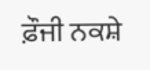ਫ਼ੌਜੀ ਨਕਸ਼ੇ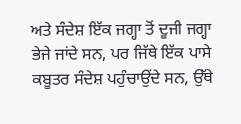ਅਤੇ ਸੰਦੇਸ਼ ਇੱਕ ਜਗ੍ਹਾ ਤੋਂ ਦੂਜੀ ਜਗ੍ਹਾ ਭੇਜੇ ਜਾਂਦੇ ਸਨ, ਪਰ ਜਿੱਥੇ ਇੱਕ ਪਾਸੇ ਕਬੂਤਰ ਸੰਦੇਸ਼ ਪਹੁੰਚਾਉਂਦੇ ਸਨ, ਉੱਥੇ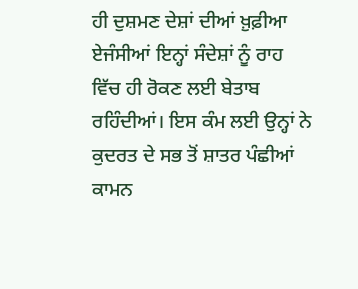ਹੀ ਦੁਸ਼ਮਣ ਦੇਸ਼ਾਂ ਦੀਆਂ ਖ਼ੁਫ਼ੀਆ ਏਜੰਸੀਆਂ ਇਨ੍ਹਾਂ ਸੰਦੇਸ਼ਾਂ ਨੂੰ ਰਾਹ ਵਿੱਚ ਹੀ ਰੋਕਣ ਲਈ ਬੇਤਾਬ ਰਹਿੰਦੀਆਂ। ਇਸ ਕੰਮ ਲਈ ਉਨ੍ਹਾਂ ਨੇ ਕੁਦਰਤ ਦੇ ਸਭ ਤੋਂ ਸ਼ਾਤਰ ਪੰਛੀਆਂ ਕਾਮਨ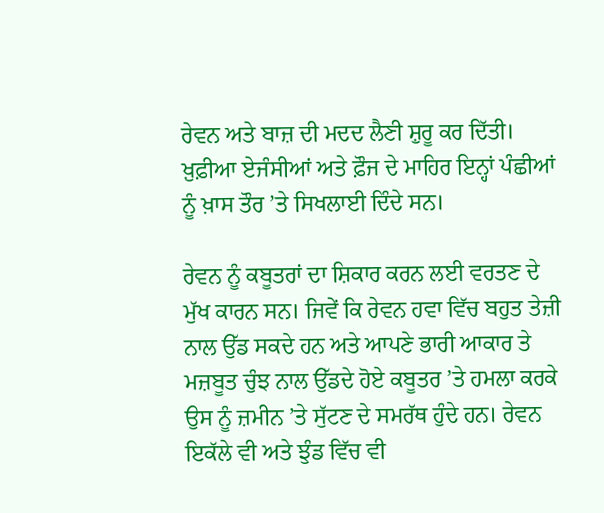ਰੇਵਨ ਅਤੇ ਬਾਜ਼ ਦੀ ਮਦਦ ਲੈਣੀ ਸ਼ੁਰੂ ਕਰ ਦਿੱਤੀ। ਖ਼ੁਫ਼ੀਆ ਏਜੰਸੀਆਂ ਅਤੇ ਫ਼ੌਜ ਦੇ ਮਾਹਿਰ ਇਨ੍ਹਾਂ ਪੰਛੀਆਂ ਨੂੰ ਖ਼ਾਸ ਤੌਰ ’ਤੇ ਸਿਖਲਾਈ ਦਿੰਦੇ ਸਨ।

ਰੇਵਨ ਨੂੰ ਕਬੂਤਰਾਂ ਦਾ ਸ਼ਿਕਾਰ ਕਰਨ ਲਈ ਵਰਤਣ ਦੇ ਮੁੱਖ ਕਾਰਨ ਸਨ। ਜਿਵੇਂ ਕਿ ਰੇਵਨ ਹਵਾ ਵਿੱਚ ਬਹੁਤ ਤੇਜ਼ੀ ਨਾਲ ਉੱਡ ਸਕਦੇ ਹਨ ਅਤੇ ਆਪਣੇ ਭਾਰੀ ਆਕਾਰ ਤੇ ਮਜ਼ਬੂਤ ਚੁੰਝ ਨਾਲ ਉੱਡਦੇ ਹੋਏ ਕਬੂਤਰ ’ਤੇ ਹਮਲਾ ਕਰਕੇ ਉਸ ਨੂੰ ਜ਼ਮੀਨ ’ਤੇ ਸੁੱਟਣ ਦੇ ਸਮਰੱਥ ਹੁੰਦੇ ਹਨ। ਰੇਵਨ ਇਕੱਲੇ ਵੀ ਅਤੇ ਝੁੰਡ ਵਿੱਚ ਵੀ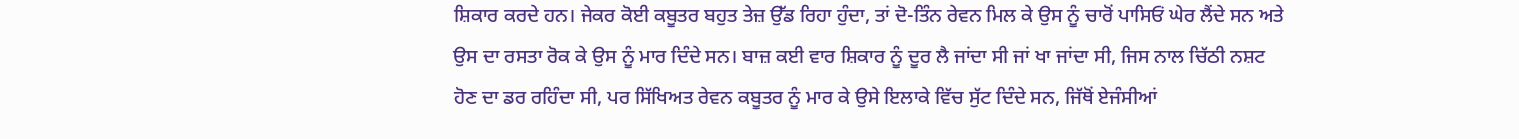ਸ਼ਿਕਾਰ ਕਰਦੇ ਹਨ। ਜੇਕਰ ਕੋਈ ਕਬੂਤਰ ਬਹੁਤ ਤੇਜ਼ ਉੱਡ ਰਿਹਾ ਹੁੰਦਾ, ਤਾਂ ਦੋ-ਤਿੰਨ ਰੇਵਨ ਮਿਲ ਕੇ ਉਸ ਨੂੰ ਚਾਰੋਂ ਪਾਸਿਓਂ ਘੇਰ ਲੈਂਦੇ ਸਨ ਅਤੇ ਉਸ ਦਾ ਰਸਤਾ ਰੋਕ ਕੇ ਉਸ ਨੂੰ ਮਾਰ ਦਿੰਦੇ ਸਨ। ਬਾਜ਼ ਕਈ ਵਾਰ ਸ਼ਿਕਾਰ ਨੂੰ ਦੂਰ ਲੈ ਜਾਂਦਾ ਸੀ ਜਾਂ ਖਾ ਜਾਂਦਾ ਸੀ, ਜਿਸ ਨਾਲ ਚਿੱਠੀ ਨਸ਼ਟ ਹੋਣ ਦਾ ਡਰ ਰਹਿੰਦਾ ਸੀ, ਪਰ ਸਿੱਖਿਅਤ ਰੇਵਨ ਕਬੂਤਰ ਨੂੰ ਮਾਰ ਕੇ ਉਸੇ ਇਲਾਕੇ ਵਿੱਚ ਸੁੱਟ ਦਿੰਦੇ ਸਨ, ਜਿੱਥੋਂ ਏਜੰਸੀਆਂ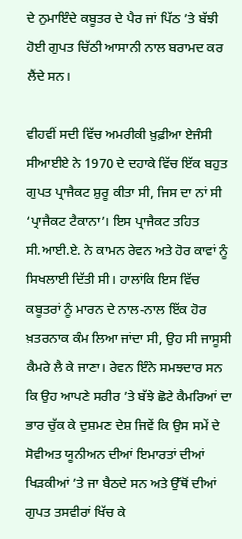ਦੇ ਨੁਮਾਇੰਦੇ ਕਬੂਤਰ ਦੇ ਪੈਰ ਜਾਂ ਪਿੱਠ ’ਤੇ ਬੱਝੀ ਹੋਈ ਗੁਪਤ ਚਿੱਠੀ ਆਸਾਨੀ ਨਾਲ ਬਰਾਮਦ ਕਰ ਲੈਂਦੇ ਸਨ।

ਵੀਹਵੀਂ ਸਦੀ ਵਿੱਚ ਅਮਰੀਕੀ ਖ਼ੁਫ਼ੀਆ ਏਜੰਸੀ ਸੀਆਈਏ ਨੇ 1970 ਦੇ ਦਹਾਕੇ ਵਿੱਚ ਇੱਕ ਬਹੁਤ ਗੁਪਤ ਪ੍ਰਾਜੈਕਟ ਸ਼ੁਰੂ ਕੀਤਾ ਸੀ, ਜਿਸ ਦਾ ਨਾਂ ਸੀ ‘ਪ੍ਰਾਜੈਕਟ ਟੈਕਾਨਾ’। ਇਸ ਪ੍ਰਾਜੈਕਟ ਤਹਿਤ ਸੀ.ਆਈ.ਏ. ਨੇ ਕਾਮਨ ਰੇਵਨ ਅਤੇ ਹੋਰ ਕਾਵਾਂ ਨੂੰ ਸਿਖਲਾਈ ਦਿੱਤੀ ਸੀ। ਹਾਲਾਂਕਿ ਇਸ ਵਿੱਚ ਕਬੂਤਰਾਂ ਨੂੰ ਮਾਰਨ ਦੇ ਨਾਲ-ਨਾਲ ਇੱਕ ਹੋਰ ਖ਼ਤਰਨਾਕ ਕੰਮ ਲਿਆ ਜਾਂਦਾ ਸੀ, ਉਹ ਸੀ ਜਾਸੂਸੀ ਕੈਮਰੇ ਲੈ ਕੇ ਜਾਣਾ। ਰੇਵਨ ਇੰਨੇ ਸਮਝਦਾਰ ਸਨ ਕਿ ਉਹ ਆਪਣੇ ਸਰੀਰ ’ਤੇ ਬੱਝੇ ਛੋਟੇ ਕੈਮਰਿਆਂ ਦਾ ਭਾਰ ਚੁੱਕ ਕੇ ਦੁਸ਼ਮਣ ਦੇਸ਼ ਜਿਵੇਂ ਕਿ ਉਸ ਸਮੇਂ ਦੇ ਸੋਵੀਅਤ ਯੂਨੀਅਨ ਦੀਆਂ ਇਮਾਰਤਾਂ ਦੀਆਂ ਖਿੜਕੀਆਂ ’ਤੇ ਜਾ ਬੈਠਦੇ ਸਨ ਅਤੇ ਉੱਥੋਂ ਦੀਆਂ ਗੁਪਤ ਤਸਵੀਰਾਂ ਖਿੱਚ ਕੇ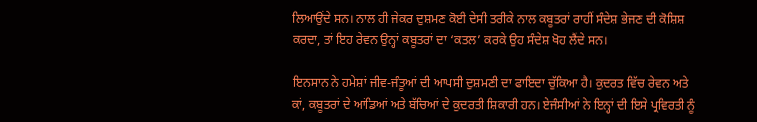ਲਿਆਉਂਦੇ ਸਨ। ਨਾਲ ਹੀ ਜੇਕਰ ਦੁਸ਼ਮਣ ਕੋਈ ਦੇਸੀ ਤਰੀਕੇ ਨਾਲ ਕਬੂਤਰਾਂ ਰਾਹੀਂ ਸੰਦੇਸ਼ ਭੇਜਣ ਦੀ ਕੋਸ਼ਿਸ਼ ਕਰਦਾ, ਤਾਂ ਇਹ ਰੇਵਨ ਉਨ੍ਹਾਂ ਕਬੂਤਰਾਂ ਦਾ ‘ਕਤਲ’ ਕਰਕੇ ਉਹ ਸੰਦੇਸ਼ ਖੋਹ ਲੈਂਦੇ ਸਨ।

ਇਨਸਾਨ ਨੇ ਹਮੇਸ਼ਾਂ ਜੀਵ-ਜੰਤੂਆਂ ਦੀ ਆਪਸੀ ਦੁਸ਼ਮਣੀ ਦਾ ਫਾਇਦਾ ਚੁੱਕਿਆ ਹੈ। ਕੁਦਰਤ ਵਿੱਚ ਰੇਵਨ ਅਤੇ ਕਾਂ, ਕਬੂਤਰਾਂ ਦੇ ਆਂਡਿਆਂ ਅਤੇ ਬੱਚਿਆਂ ਦੇ ਕੁਦਰਤੀ ਸ਼ਿਕਾਰੀ ਹਨ। ਏਜੰਸੀਆਂ ਨੇ ਇਨ੍ਹਾਂ ਦੀ ਇਸੇ ਪ੍ਰਵਿਰਤੀ ਨੂੰ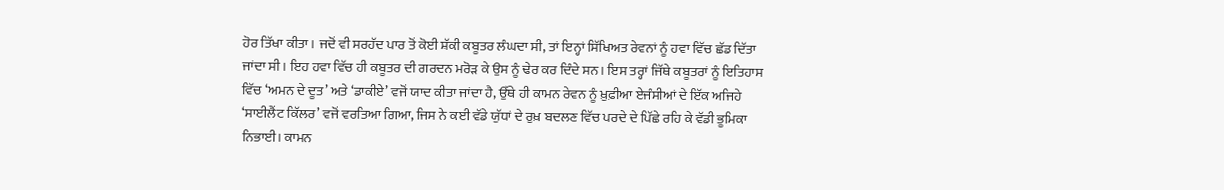ਹੋਰ ਤਿੱਖਾ ਕੀਤਾ। ਜਦੋਂ ਵੀ ਸਰਹੱਦ ਪਾਰ ਤੋਂ ਕੋਈ ਸ਼ੱਕੀ ਕਬੂਤਰ ਲੰਘਦਾ ਸੀ, ਤਾਂ ਇਨ੍ਹਾਂ ਸਿੱਖਿਅਤ ਰੇਵਨਾਂ ਨੂੰ ਹਵਾ ਵਿੱਚ ਛੱਡ ਦਿੱਤਾ ਜਾਂਦਾ ਸੀ। ਇਹ ਹਵਾ ਵਿੱਚ ਹੀ ਕਬੂਤਰ ਦੀ ਗਰਦਨ ਮਰੋੜ ਕੇ ਉਸ ਨੂੰ ਢੇਰ ਕਰ ਦਿੰਦੇ ਸਨ। ਇਸ ਤਰ੍ਹਾਂ ਜਿੱਥੇ ਕਬੂਤਰਾਂ ਨੂੰ ਇਤਿਹਾਸ ਵਿੱਚ ‘ਅਮਨ ਦੇ ਦੂਤ’ ਅਤੇ ‘ਡਾਕੀਏ’ ਵਜੋਂ ਯਾਦ ਕੀਤਾ ਜਾਂਦਾ ਹੈ, ਉੱਥੇ ਹੀ ਕਾਮਨ ਰੇਵਨ ਨੂੰ ਖ਼ੁਫ਼ੀਆ ਏਜੰਸੀਆਂ ਦੇ ਇੱਕ ਅਜਿਹੇ ‘ਸਾਈਲੈਂਟ ਕਿੱਲਰ’ ਵਜੋਂ ਵਰਤਿਆ ਗਿਆ, ਜਿਸ ਨੇ ਕਈ ਵੱਡੇ ਯੁੱਧਾਂ ਦੇ ਰੁਖ਼ ਬਦਲਣ ਵਿੱਚ ਪਰਦੇ ਦੇ ਪਿੱਛੇ ਰਹਿ ਕੇ ਵੱਡੀ ਭੂਮਿਕਾ ਨਿਭਾਈ। ਕਾਮਨ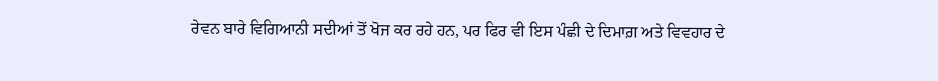ਰੇਵਨ ਬਾਰੇ ਵਿਗਿਆਨੀ ਸਦੀਆਂ ਤੋਂ ਖੋਜ ਕਰ ਰਹੇ ਹਨ, ਪਰ ਫਿਰ ਵੀ ਇਸ ਪੰਛੀ ਦੇ ਦਿਮਾਗ਼ ਅਤੇ ਵਿਵਹਾਰ ਦੇ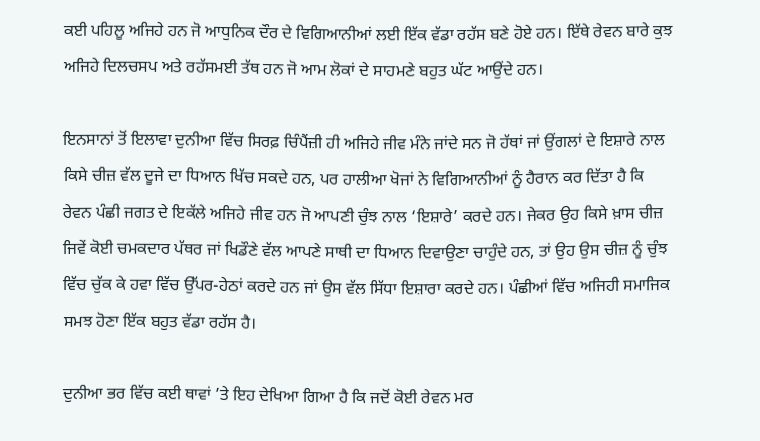ਕਈ ਪਹਿਲੂ ਅਜਿਹੇ ਹਨ ਜੋ ਆਧੁਨਿਕ ਦੌਰ ਦੇ ਵਿਗਿਆਨੀਆਂ ਲਈ ਇੱਕ ਵੱਡਾ ਰਹੱਸ ਬਣੇ ਹੋਏ ਹਨ। ਇੱਥੇ ਰੇਵਨ ਬਾਰੇ ਕੁਝ ਅਜਿਹੇ ਦਿਲਚਸਪ ਅਤੇ ਰਹੱਸਮਈ ਤੱਥ ਹਨ ਜੋ ਆਮ ਲੋਕਾਂ ਦੇ ਸਾਹਮਣੇ ਬਹੁਤ ਘੱਟ ਆਉਂਦੇ ਹਨ।

ਇਨਸਾਨਾਂ ਤੋਂ ਇਲਾਵਾ ਦੁਨੀਆ ਵਿੱਚ ਸਿਰਫ਼ ਚਿੰਪੈਂਜ਼ੀ ਹੀ ਅਜਿਹੇ ਜੀਵ ਮੰਨੇ ਜਾਂਦੇ ਸਨ ਜੋ ਹੱਥਾਂ ਜਾਂ ਉਂਗਲਾਂ ਦੇ ਇਸ਼ਾਰੇ ਨਾਲ ਕਿਸੇ ਚੀਜ਼ ਵੱਲ ਦੂਜੇ ਦਾ ਧਿਆਨ ਖਿੱਚ ਸਕਦੇ ਹਨ, ਪਰ ਹਾਲੀਆ ਖੋਜਾਂ ਨੇ ਵਿਗਿਆਨੀਆਂ ਨੂੰ ਹੈਰਾਨ ਕਰ ਦਿੱਤਾ ਹੈ ਕਿ ਰੇਵਨ ਪੰਛੀ ਜਗਤ ਦੇ ਇਕੱਲੇ ਅਜਿਹੇ ਜੀਵ ਹਨ ਜੋ ਆਪਣੀ ਚੁੰਝ ਨਾਲ ‘ਇਸ਼ਾਰੇ’ ਕਰਦੇ ਹਨ। ਜੇਕਰ ਉਹ ਕਿਸੇ ਖ਼ਾਸ ਚੀਜ਼ ਜਿਵੇਂ ਕੋਈ ਚਮਕਦਾਰ ਪੱਥਰ ਜਾਂ ਖਿਡੌਣੇ ਵੱਲ ਆਪਣੇ ਸਾਥੀ ਦਾ ਧਿਆਨ ਦਿਵਾਉਣਾ ਚਾਹੁੰਦੇ ਹਨ, ਤਾਂ ਉਹ ਉਸ ਚੀਜ਼ ਨੂੰ ਚੁੰਝ ਵਿੱਚ ਚੁੱਕ ਕੇ ਹਵਾ ਵਿੱਚ ਉੱਪਰ-ਹੇਠਾਂ ਕਰਦੇ ਹਨ ਜਾਂ ਉਸ ਵੱਲ ਸਿੱਧਾ ਇਸ਼ਾਰਾ ਕਰਦੇ ਹਨ। ਪੰਛੀਆਂ ਵਿੱਚ ਅਜਿਹੀ ਸਮਾਜਿਕ ਸਮਝ ਹੋਣਾ ਇੱਕ ਬਹੁਤ ਵੱਡਾ ਰਹੱਸ ਹੈ।

ਦੁਨੀਆ ਭਰ ਵਿੱਚ ਕਈ ਥਾਵਾਂ ’ਤੇ ਇਹ ਦੇਖਿਆ ਗਿਆ ਹੈ ਕਿ ਜਦੋਂ ਕੋਈ ਰੇਵਨ ਮਰ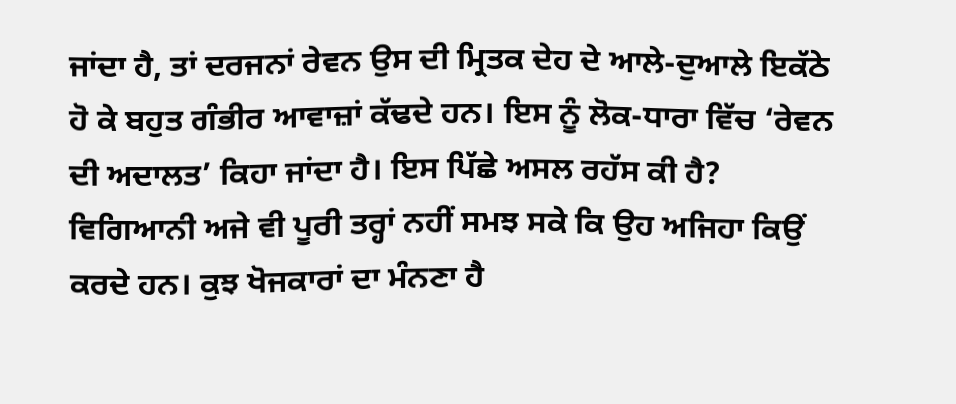ਜਾਂਦਾ ਹੈ, ਤਾਂ ਦਰਜਨਾਂ ਰੇਵਨ ਉਸ ਦੀ ਮ੍ਰਿਤਕ ਦੇਹ ਦੇ ਆਲੇ-ਦੁਆਲੇ ਇਕੱਠੇ ਹੋ ਕੇ ਬਹੁਤ ਗੰਭੀਰ ਆਵਾਜ਼ਾਂ ਕੱਢਦੇ ਹਨ। ਇਸ ਨੂੰ ਲੋਕ-ਧਾਰਾ ਵਿੱਚ ‘ਰੇਵਨ ਦੀ ਅਦਾਲਤ’ ਕਿਹਾ ਜਾਂਦਾ ਹੈ। ਇਸ ਪਿੱਛੇ ਅਸਲ ਰਹੱਸ ਕੀ ਹੈ? ਵਿਗਿਆਨੀ ਅਜੇ ਵੀ ਪੂਰੀ ਤਰ੍ਹਾਂ ਨਹੀਂ ਸਮਝ ਸਕੇ ਕਿ ਉਹ ਅਜਿਹਾ ਕਿਉਂ ਕਰਦੇ ਹਨ। ਕੁਝ ਖੋਜਕਾਰਾਂ ਦਾ ਮੰਨਣਾ ਹੈ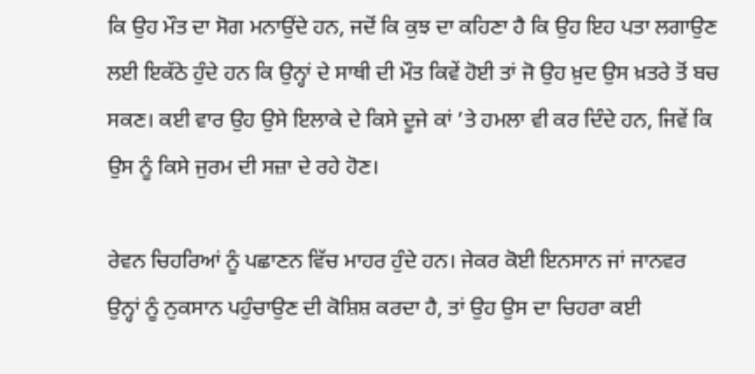ਕਿ ਉਹ ਮੌਤ ਦਾ ਸੋਗ ਮਨਾਉਂਦੇ ਹਨ, ਜਦੋਂ ਕਿ ਕੁਝ ਦਾ ਕਹਿਣਾ ਹੈ ਕਿ ਉਹ ਇਹ ਪਤਾ ਲਗਾਉਣ ਲਈ ਇਕੱਠੇ ਹੁੰਦੇ ਹਨ ਕਿ ਉਨ੍ਹਾਂ ਦੇ ਸਾਥੀ ਦੀ ਮੌਤ ਕਿਵੇਂ ਹੋਈ ਤਾਂ ਜੋ ਉਹ ਖ਼ੁਦ ਉਸ ਖ਼ਤਰੇ ਤੋਂ ਬਚ ਸਕਣ। ਕਈ ਵਾਰ ਉਹ ਉਸੇ ਇਲਾਕੇ ਦੇ ਕਿਸੇ ਦੂਜੇ ਕਾਂ ’ਤੇ ਹਮਲਾ ਵੀ ਕਰ ਦਿੰਦੇ ਹਨ, ਜਿਵੇਂ ਕਿ ਉਸ ਨੂੰ ਕਿਸੇ ਜੁਰਮ ਦੀ ਸਜ਼ਾ ਦੇ ਰਹੇ ਹੋਣ।

ਰੇਵਨ ਚਿਹਰਿਆਂ ਨੂੰ ਪਛਾਣਨ ਵਿੱਚ ਮਾਹਰ ਹੁੰਦੇ ਹਨ। ਜੇਕਰ ਕੋਈ ਇਨਸਾਨ ਜਾਂ ਜਾਨਵਰ ਉਨ੍ਹਾਂ ਨੂੰ ਨੁਕਸਾਨ ਪਹੁੰਚਾਉਣ ਦੀ ਕੋਸ਼ਿਸ਼ ਕਰਦਾ ਹੈ, ਤਾਂ ਉਹ ਉਸ ਦਾ ਚਿਹਰਾ ਕਈ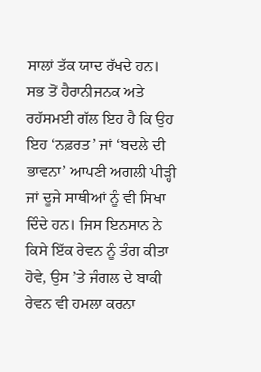ਸਾਲਾਂ ਤੱਕ ਯਾਦ ਰੱਖਦੇ ਹਨ। ਸਭ ਤੋਂ ਹੈਰਾਨੀਜਨਕ ਅਤੇ ਰਹੱਸਮਈ ਗੱਲ ਇਹ ਹੈ ਕਿ ਉਹ ਇਹ ‘ਨਫ਼ਰਤ’ ਜਾਂ ‘ਬਦਲੇ ਦੀ ਭਾਵਨਾ’ ਆਪਣੀ ਅਗਲੀ ਪੀੜ੍ਹੀ ਜਾਂ ਦੂਜੇ ਸਾਥੀਆਂ ਨੂੰ ਵੀ ਸਿਖਾ ਦਿੰਦੇ ਹਨ। ਜਿਸ ਇਨਸਾਨ ਨੇ ਕਿਸੇ ਇੱਕ ਰੇਵਨ ਨੂੰ ਤੰਗ ਕੀਤਾ ਹੋਵੇ, ਉਸ ’ਤੇ ਜੰਗਲ ਦੇ ਬਾਕੀ ਰੇਵਨ ਵੀ ਹਮਲਾ ਕਰਨਾ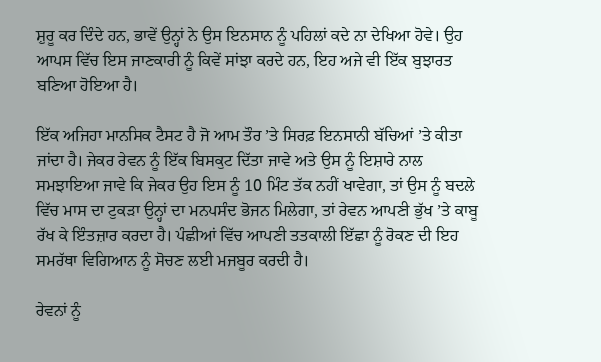ਸ਼ੁਰੂ ਕਰ ਦਿੰਦੇ ਹਨ, ਭਾਵੇਂ ਉਨ੍ਹਾਂ ਨੇ ਉਸ ਇਨਸਾਨ ਨੂੰ ਪਹਿਲਾਂ ਕਦੇ ਨਾ ਦੇਖਿਆ ਹੋਵੇ। ਉਹ ਆਪਸ ਵਿੱਚ ਇਸ ਜਾਣਕਾਰੀ ਨੂੰ ਕਿਵੇਂ ਸਾਂਝਾ ਕਰਦੇ ਹਨ, ਇਹ ਅਜੇ ਵੀ ਇੱਕ ਬੁਝਾਰਤ ਬਣਿਆ ਹੋਇਆ ਹੈ।

ਇੱਕ ਅਜਿਹਾ ਮਾਨਸਿਕ ਟੈਸਟ ਹੈ ਜੋ ਆਮ ਤੌਰ ’ਤੇ ਸਿਰਫ਼ ਇਨਸਾਨੀ ਬੱਚਿਆਂ ’ਤੇ ਕੀਤਾ ਜਾਂਦਾ ਹੈ। ਜੇਕਰ ਰੇਵਨ ਨੂੰ ਇੱਕ ਬਿਸਕੁਟ ਦਿੱਤਾ ਜਾਵੇ ਅਤੇ ਉਸ ਨੂੰ ਇਸ਼ਾਰੇ ਨਾਲ ਸਮਝਾਇਆ ਜਾਵੇ ਕਿ ਜੇਕਰ ਉਹ ਇਸ ਨੂੰ 10 ਮਿੰਟ ਤੱਕ ਨਹੀਂ ਖਾਵੇਗਾ, ਤਾਂ ਉਸ ਨੂੰ ਬਦਲੇ ਵਿੱਚ ਮਾਸ ਦਾ ਟੁਕੜਾ ਉਨ੍ਹਾਂ ਦਾ ਮਨਪਸੰਦ ਭੋਜਨ ਮਿਲੇਗਾ, ਤਾਂ ਰੇਵਨ ਆਪਣੀ ਭੁੱਖ ’ਤੇ ਕਾਬੂ ਰੱਖ ਕੇ ਇੰਤਜ਼ਾਰ ਕਰਦਾ ਹੈ। ਪੰਛੀਆਂ ਵਿੱਚ ਆਪਣੀ ਤਤਕਾਲੀ ਇੱਛਾ ਨੂੰ ਰੋਕਣ ਦੀ ਇਹ ਸਮਰੱਥਾ ਵਿਗਿਆਨ ਨੂੰ ਸੋਚਣ ਲਈ ਮਜਬੂਰ ਕਰਦੀ ਹੈ।

ਰੇਵਨਾਂ ਨੂੰ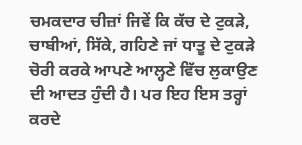ਚਮਕਦਾਰ ਚੀਜ਼ਾਂ ਜਿਵੇਂ ਕਿ ਕੱਚ ਦੇ ਟੁਕੜੇ, ਚਾਬੀਆਂ, ਸਿੱਕੇ, ਗਹਿਣੇ ਜਾਂ ਧਾਤੂ ਦੇ ਟੁਕੜੇ ਚੋਰੀ ਕਰਕੇ ਆਪਣੇ ਆਲ੍ਹਣੇ ਵਿੱਚ ਲੁਕਾਉਣ ਦੀ ਆਦਤ ਹੁੰਦੀ ਹੈ। ਪਰ ਇਹ ਇਸ ਤਰ੍ਹਾਂ ਕਰਦੇ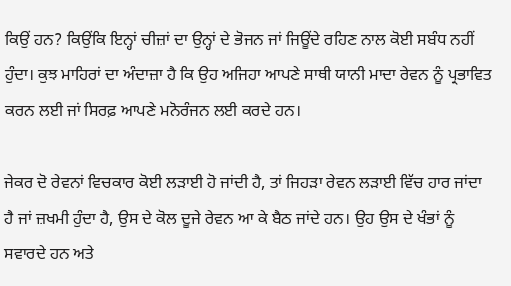ਕਿਉਂ ਹਨ? ਕਿਉਂਕਿ ਇਨ੍ਹਾਂ ਚੀਜ਼ਾਂ ਦਾ ਉਨ੍ਹਾਂ ਦੇ ਭੋਜਨ ਜਾਂ ਜਿਊਂਦੇ ਰਹਿਣ ਨਾਲ ਕੋਈ ਸਬੰਧ ਨਹੀਂ ਹੁੰਦਾ। ਕੁਝ ਮਾਹਿਰਾਂ ਦਾ ਅੰਦਾਜ਼ਾ ਹੈ ਕਿ ਉਹ ਅਜਿਹਾ ਆਪਣੇ ਸਾਥੀ ਯਾਨੀ ਮਾਦਾ ਰੇਵਨ ਨੂੰ ਪ੍ਰਭਾਵਿਤ ਕਰਨ ਲਈ ਜਾਂ ਸਿਰਫ਼ ਆਪਣੇ ਮਨੋਰੰਜਨ ਲਈ ਕਰਦੇ ਹਨ।

ਜੇਕਰ ਦੋ ਰੇਵਨਾਂ ਵਿਚਕਾਰ ਕੋਈ ਲੜਾਈ ਹੋ ਜਾਂਦੀ ਹੈ, ਤਾਂ ਜਿਹੜਾ ਰੇਵਨ ਲੜਾਈ ਵਿੱਚ ਹਾਰ ਜਾਂਦਾ ਹੈ ਜਾਂ ਜ਼ਖਮੀ ਹੁੰਦਾ ਹੈ, ਉਸ ਦੇ ਕੋਲ ਦੂਜੇ ਰੇਵਨ ਆ ਕੇ ਬੈਠ ਜਾਂਦੇ ਹਨ। ਉਹ ਉਸ ਦੇ ਖੰਭਾਂ ਨੂੰ ਸਵਾਰਦੇ ਹਨ ਅਤੇ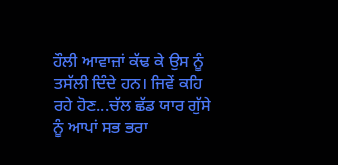ਹੌਲੀ ਆਵਾਜ਼ਾਂ ਕੱਢ ਕੇ ਉਸ ਨੂੰ ਤਸੱਲੀ ਦਿੰਦੇ ਹਨ। ਜਿਵੇਂ ਕਹਿ ਰਹੇ ਹੋਣ...ਚੱਲ ਛੱਡ ਯਾਰ ਗੁੱਸੇ ਨੂੰ ਆਪਾਂ ਸਭ ਭਰਾ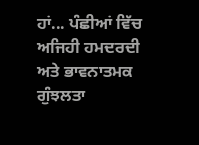ਹਾਂ... ਪੰਛੀਆਂ ਵਿੱਚ ਅਜਿਹੀ ਹਮਦਰਦੀ ਅਤੇ ਭਾਵਨਾਤਮਕ ਗੁੰਝਲਤਾ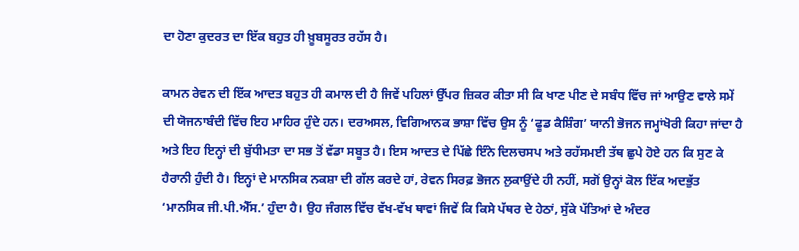ਦਾ ਹੋਣਾ ਕੁਦਰਤ ਦਾ ਇੱਕ ਬਹੁਤ ਹੀ ਖ਼ੂਬਸੂਰਤ ਰਹੱਸ ਹੈ।

ਕਾਮਨ ਰੇਵਨ ਦੀ ਇੱਕ ਆਦਤ ਬਹੁਤ ਹੀ ਕਮਾਲ ਦੀ ਹੈ ਜਿਵੇਂ ਪਹਿਲਾਂ ਉੱਪਰ ਜ਼ਿਕਰ ਕੀਤਾ ਸੀ ਕਿ ਖਾਣ ਪੀਣ ਦੇ ਸਬੰਧ ਵਿੱਚ ਜਾਂ ਆਉਣ ਵਾਲੇ ਸਮੇਂ ਦੀ ਯੋਜਨਾਬੰਦੀ ਵਿੱਚ ਇਹ ਮਾਹਿਰ ਹੁੰਦੇ ਹਨ। ਦਰਅਸਲ, ਵਿਗਿਆਨਕ ਭਾਸ਼ਾ ਵਿੱਚ ਉਸ ਨੂੰ ‘ਫੂਡ ਕੈਸ਼ਿੰਗ’ ਯਾਨੀ ਭੋਜਨ ਜਮ੍ਹਾਂਖੋਰੀ ਕਿਹਾ ਜਾਂਦਾ ਹੈ ਅਤੇ ਇਹ ਇਨ੍ਹਾਂ ਦੀ ਬੁੱਧੀਮਤਾ ਦਾ ਸਭ ਤੋਂ ਵੱਡਾ ਸਬੂਤ ਹੈ। ਇਸ ਆਦਤ ਦੇ ਪਿੱਛੇ ਇੰਨੇ ਦਿਲਚਸਪ ਅਤੇ ਰਹੱਸਮਈ ਤੱਥ ਛੁਪੇ ਹੋਏ ਹਨ ਕਿ ਸੁਣ ਕੇ ਹੈਰਾਨੀ ਹੁੰਦੀ ਹੈ। ਇਨ੍ਹਾਂ ਦੇ ਮਾਨਸਿਕ ਨਕਸ਼ਾ ਦੀ ਗੱਲ ਕਰਦੇ ਹਾਂ, ਰੇਵਨ ਸਿਰਫ਼ ਭੋਜਨ ਲੁਕਾਉਂਦੇ ਹੀ ਨਹੀਂ, ਸਗੋਂ ਉਨ੍ਹਾਂ ਕੋਲ ਇੱਕ ਅਦਭੁੱਤ ‘ਮਾਨਸਿਕ ਜੀ.ਪੀ.ਐੱਸ.’ ਹੁੰਦਾ ਹੈ। ਉਹ ਜੰਗਲ ਵਿੱਚ ਵੱਖ-ਵੱਖ ਥਾਵਾਂ ਜਿਵੇਂ ਕਿ ਕਿਸੇ ਪੱਥਰ ਦੇ ਹੇਠਾਂ, ਸੁੱਕੇ ਪੱਤਿਆਂ ਦੇ ਅੰਦਰ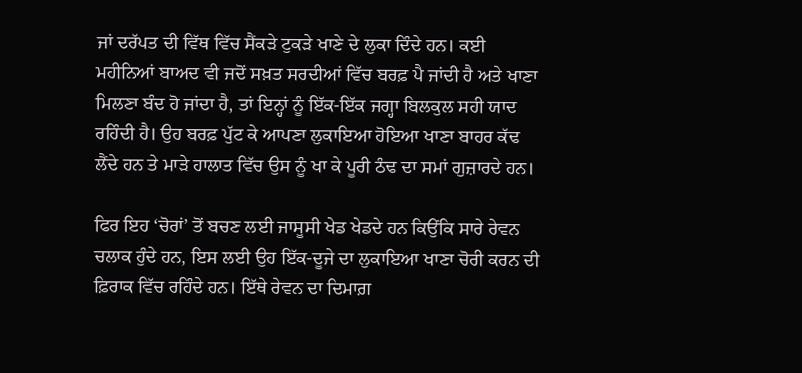ਜਾਂ ਦਰੱਪਤ ਦੀ ਵਿੱਥ ਵਿੱਚ ਸੈਂਕੜੇ ਟੁਕੜੇ ਖਾਣੇ ਦੇ ਲੁਕਾ ਦਿੰਦੇ ਹਨ। ਕਈ ਮਹੀਨਿਆਂ ਬਾਅਦ ਵੀ ਜਦੋਂ ਸਖ਼ਤ ਸਰਦੀਆਂ ਵਿੱਚ ਬਰਫ਼ ਪੈ ਜਾਂਦੀ ਹੈ ਅਤੇ ਖਾਣਾ ਮਿਲਣਾ ਬੰਦ ਹੋ ਜਾਂਦਾ ਹੈ, ਤਾਂ ਇਨ੍ਹਾਂ ਨੂੰ ਇੱਕ-ਇੱਕ ਜਗ੍ਹਾ ਬਿਲਕੁਲ ਸਹੀ ਯਾਦ ਰਹਿੰਦੀ ਹੈ। ਉਹ ਬਰਫ਼ ਪੁੱਟ ਕੇ ਆਪਣਾ ਲੁਕਾਇਆ ਹੋਇਆ ਖਾਣਾ ਬਾਹਰ ਕੱਢ ਲੈਂਦੇ ਹਨ ਤੇ ਮਾੜੇ ਹਾਲਾਤ ਵਿੱਚ ਉਸ ਨੂੰ ਖਾ ਕੇ ਪੂਰੀ ਠੰਢ ਦਾ ਸਮਾਂ ਗੁਜ਼ਾਰਦੇ ਹਨ।

ਫਿਰ ਇਹ ‘ਚੋਰਾਂ’ ਤੋਂ ਬਚਣ ਲਈ ਜਾਸੂਸੀ ਖੇਡ ਖੇਡਦੇ ਹਨ ਕਿਉਂਕਿ ਸਾਰੇ ਰੇਵਨ ਚਲਾਕ ਹੁੰਦੇ ਹਨ, ਇਸ ਲਈ ਉਹ ਇੱਕ-ਦੂਜੇ ਦਾ ਲੁਕਾਇਆ ਖਾਣਾ ਚੋਰੀ ਕਰਨ ਦੀ ਫ਼ਿਰਾਕ ਵਿੱਚ ਰਹਿੰਦੇ ਹਨ। ਇੱਥੇ ਰੇਵਨ ਦਾ ਦਿਮਾਗ਼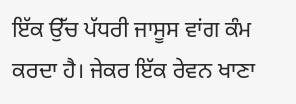ਇੱਕ ਉੱਚ ਪੱਧਰੀ ਜਾਸੂਸ ਵਾਂਗ ਕੰਮ ਕਰਦਾ ਹੈ। ਜੇਕਰ ਇੱਕ ਰੇਵਨ ਖਾਣਾ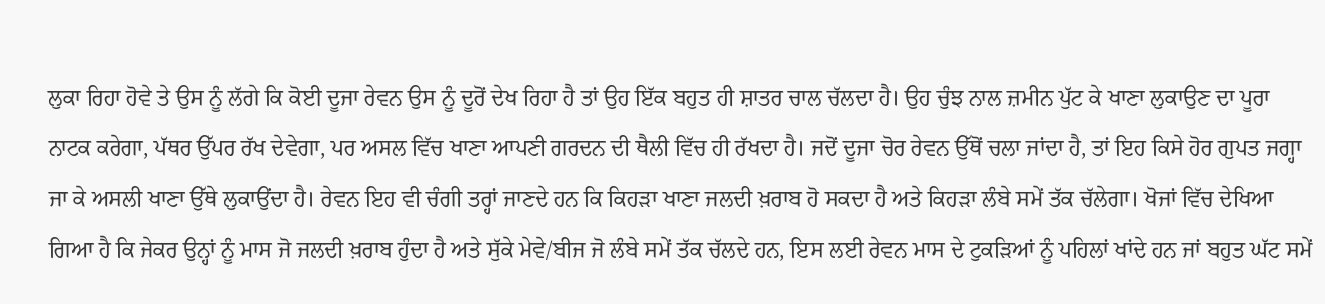ਲੁਕਾ ਰਿਹਾ ਹੋਵੇ ਤੇ ਉਸ ਨੂੰ ਲੱਗੇ ਕਿ ਕੋਈ ਦੂਜਾ ਰੇਵਨ ਉਸ ਨੂੰ ਦੂਰੋਂ ਦੇਖ ਰਿਹਾ ਹੈ ਤਾਂ ਉਹ ਇੱਕ ਬਹੁਤ ਹੀ ਸ਼ਾਤਰ ਚਾਲ ਚੱਲਦਾ ਹੈ। ਉਹ ਚੁੰਝ ਨਾਲ ਜ਼ਮੀਨ ਪੁੱਟ ਕੇ ਖਾਣਾ ਲੁਕਾਉਣ ਦਾ ਪੂਰਾ ਨਾਟਕ ਕਰੇਗਾ, ਪੱਥਰ ਉੱਪਰ ਰੱਖ ਦੇਵੇਗਾ, ਪਰ ਅਸਲ ਵਿੱਚ ਖਾਣਾ ਆਪਣੀ ਗਰਦਨ ਦੀ ਥੈਲੀ ਵਿੱਚ ਹੀ ਰੱਖਦਾ ਹੈ। ਜਦੋਂ ਦੂਜਾ ਚੋਰ ਰੇਵਨ ਉੱਥੋਂ ਚਲਾ ਜਾਂਦਾ ਹੈ, ਤਾਂ ਇਹ ਕਿਸੇ ਹੋਰ ਗੁਪਤ ਜਗ੍ਹਾ ਜਾ ਕੇ ਅਸਲੀ ਖਾਣਾ ਉੱਥੇ ਲੁਕਾਉਂਦਾ ਹੈ। ਰੇਵਨ ਇਹ ਵੀ ਚੰਗੀ ਤਰ੍ਹਾਂ ਜਾਣਦੇ ਹਨ ਕਿ ਕਿਹੜਾ ਖਾਣਾ ਜਲਦੀ ਖ਼ਰਾਬ ਹੋ ਸਕਦਾ ਹੈ ਅਤੇ ਕਿਹੜਾ ਲੰਬੇ ਸਮੇਂ ਤੱਕ ਚੱਲੇਗਾ। ਖੋਜਾਂ ਵਿੱਚ ਦੇਖਿਆ ਗਿਆ ਹੈ ਕਿ ਜੇਕਰ ਉਨ੍ਹਾਂ ਨੂੰ ਮਾਸ ਜੋ ਜਲਦੀ ਖ਼ਰਾਬ ਹੁੰਦਾ ਹੈ ਅਤੇ ਸੁੱਕੇ ਮੇਵੇ/ਬੀਜ ਜੋ ਲੰਬੇ ਸਮੇਂ ਤੱਕ ਚੱਲਦੇ ਹਨ, ਇਸ ਲਈ ਰੇਵਨ ਮਾਸ ਦੇ ਟੁਕੜਿਆਂ ਨੂੰ ਪਹਿਲਾਂ ਖਾਂਦੇ ਹਨ ਜਾਂ ਬਹੁਤ ਘੱਟ ਸਮੇਂ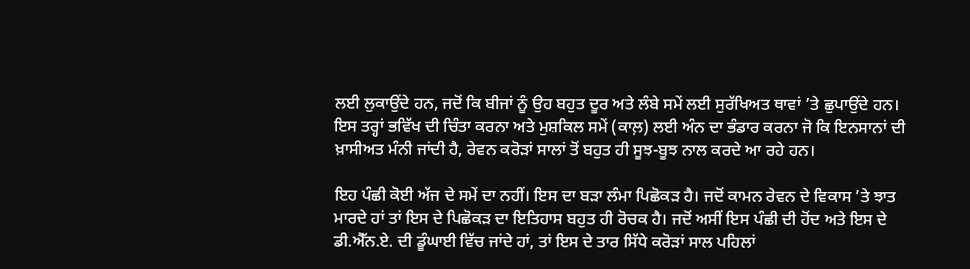ਲਈ ਲੁਕਾਉਂਦੇ ਹਨ, ਜਦੋਂ ਕਿ ਬੀਜਾਂ ਨੂੰ ਉਹ ਬਹੁਤ ਦੂਰ ਅਤੇ ਲੰਬੇ ਸਮੇਂ ਲਈ ਸੁਰੱਖਿਅਤ ਥਾਵਾਂ ’ਤੇ ਛੁਪਾਉਂਦੇ ਹਨ। ਇਸ ਤਰ੍ਹਾਂ ਭਵਿੱਖ ਦੀ ਚਿੰਤਾ ਕਰਨਾ ਅਤੇ ਮੁਸ਼ਕਿਲ ਸਮੇਂ (ਕਾਲ਼) ਲਈ ਅੰਨ ਦਾ ਭੰਡਾਰ ਕਰਨਾ ਜੋ ਕਿ ਇਨਸਾਨਾਂ ਦੀ ਖ਼ਾਸੀਅਤ ਮੰਨੀ ਜਾਂਦੀ ਹੈ, ਰੇਵਨ ਕਰੋੜਾਂ ਸਾਲਾਂ ਤੋਂ ਬਹੁਤ ਹੀ ਸੂਝ-ਬੂਝ ਨਾਲ ਕਰਦੇ ਆ ਰਹੇ ਹਨ।

ਇਹ ਪੰਛੀ ਕੋਈ ਅੱਜ ਦੇ ਸਮੇਂ ਦਾ ਨਹੀਂ। ਇਸ ਦਾ ਬੜਾ ਲੰਮਾ ਪਿਛੋਕੜ ਹੈ। ਜਦੋਂ ਕਾਮਨ ਰੇਵਨ ਦੇ ਵਿਕਾਸ ’ਤੇ ਝਾਤ ਮਾਰਦੇ ਹਾਂ ਤਾਂ ਇਸ ਦੇ ਪਿਛੋਕੜ ਦਾ ਇਤਿਹਾਸ ਬਹੁਤ ਹੀ ਰੋਚਕ ਹੈ। ਜਦੋਂ ਅਸੀਂ ਇਸ ਪੰਛੀ ਦੀ ਹੋਂਦ ਅਤੇ ਇਸ ਦੇ ਡੀ.ਐੱਨ.ਏ. ਦੀ ਡੂੰਘਾਈ ਵਿੱਚ ਜਾਂਦੇ ਹਾਂ, ਤਾਂ ਇਸ ਦੇ ਤਾਰ ਸਿੱਧੇ ਕਰੋੜਾਂ ਸਾਲ ਪਹਿਲਾਂ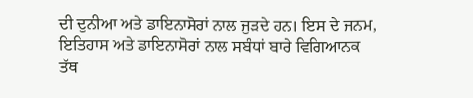ਦੀ ਦੁਨੀਆ ਅਤੇ ਡਾਇਨਾਸੋਰਾਂ ਨਾਲ ਜੁੜਦੇ ਹਨ। ਇਸ ਦੇ ਜਨਮ, ਇਤਿਹਾਸ ਅਤੇ ਡਾਇਨਾਸੋਰਾਂ ਨਾਲ ਸਬੰਧਾਂ ਬਾਰੇ ਵਿਗਿਆਨਕ ਤੱਥ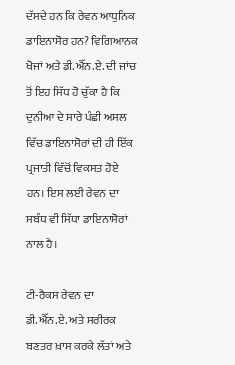ਦੱਸਦੇ ਹਨ ਕਿ ਰੇਵਨ ਆਧੁਨਿਕ ਡਾਇਨਾਸੋਰ ਹਨ? ਵਿਗਿਆਨਕ ਖੋਜਾਂ ਅਤੇ ਡੀ.ਐੱਨ.ਏ. ਦੀ ਜਾਂਚ ਤੋਂ ਇਹ ਸਿੱਧ ਹੋ ਚੁੱਕਾ ਹੈ ਕਿ ਦੁਨੀਆ ਦੇ ਸਾਰੇ ਪੰਛੀ ਅਸਲ ਵਿੱਚ ਡਾਇਨਾਸੋਰਾਂ ਦੀ ਹੀ ਇੱਕ ਪ੍ਰਜਾਤੀ ਵਿੱਚੋਂ ਵਿਕਸਤ ਹੋਏ ਹਨ। ਇਸ ਲਈ ਰੇਵਨ ਦਾ ਸਬੰਧ ਵੀ ਸਿੱਧਾ ਡਾਇਨਾਸੋਰਾਂ ਨਾਲ ਹੈ।

ਟੀ-ਰੈਕਸ ਰੇਵਨ ਦਾ ਡੀ.ਐੱਨ.ਏ. ਅਤੇ ਸਰੀਰਕ ਬਣਤਰ ਖ਼ਾਸ ਕਰਕੇ ਲੱਤਾਂ ਅਤੇ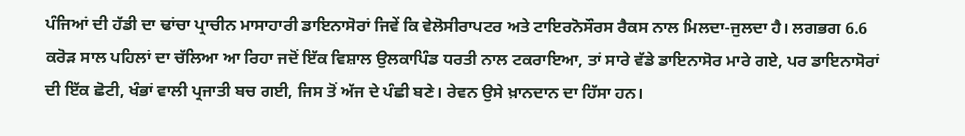ਪੰਜਿਆਂ ਦੀ ਹੱਡੀ ਦਾ ਢਾਂਚਾ ਪ੍ਰਾਚੀਨ ਮਾਸਾਹਾਰੀ ਡਾਇਨਾਸੋਰਾਂ ਜਿਵੇਂ ਕਿ ਵੇਲੋਸੀਰਾਪਟਰ ਅਤੇ ਟਾਇਰਨੋਸੌਰਸ ਰੈਕਸ ਨਾਲ ਮਿਲਦਾ-ਜੁਲਦਾ ਹੈ। ਲਗਭਗ 6.6 ਕਰੋੜ ਸਾਲ ਪਹਿਲਾਂ ਦਾ ਚੱਲਿਆ ਆ ਰਿਹਾ ਜਦੋਂ ਇੱਕ ਵਿਸ਼ਾਲ ਉਲਕਾਪਿੰਡ ਧਰਤੀ ਨਾਲ ਟਕਰਾਇਆ, ਤਾਂ ਸਾਰੇ ਵੱਡੇ ਡਾਇਨਾਸੋਰ ਮਾਰੇ ਗਏ, ਪਰ ਡਾਇਨਾਸੋਰਾਂ ਦੀ ਇੱਕ ਛੋਟੀ, ਖੰਭਾਂ ਵਾਲੀ ਪ੍ਰਜਾਤੀ ਬਚ ਗਈ, ਜਿਸ ਤੋਂ ਅੱਜ ਦੇ ਪੰਛੀ ਬਣੇ। ਰੇਵਨ ਉਸੇ ਖ਼ਾਨਦਾਨ ਦਾ ਹਿੱਸਾ ਹਨ।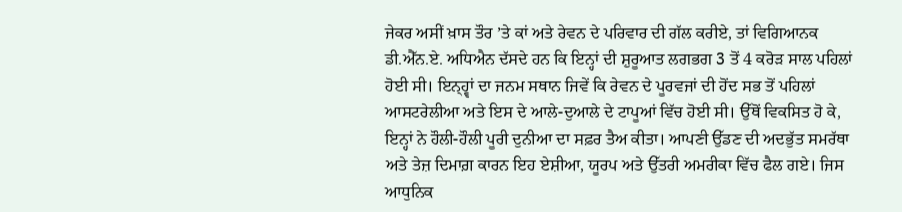ਜੇਕਰ ਅਸੀਂ ਖ਼ਾਸ ਤੌਰ ’ਤੇ ਕਾਂ ਅਤੇ ਰੇਵਨ ਦੇ ਪਰਿਵਾਰ ਦੀ ਗੱਲ ਕਰੀਏ, ਤਾਂ ਵਿਗਿਆਨਕ ਡੀ.ਐੱਨ.ਏ. ਅਧਿਐਨ ਦੱਸਦੇ ਹਨ ਕਿ ਇਨ੍ਹਾਂ ਦੀ ਸ਼ੁਰੂਆਤ ਲਗਭਗ 3 ਤੋਂ 4 ਕਰੋੜ ਸਾਲ ਪਹਿਲਾਂ ਹੋਈ ਸੀ। ਇਨ੍ਹ੍ਵਾਂ ਦਾ ਜਨਮ ਸਥਾਨ ਜਿਵੇਂ ਕਿ ਰੇਵਨ ਦੇ ਪੂਰਵਜਾਂ ਦੀ ਹੋਂਦ ਸਭ ਤੋਂ ਪਹਿਲਾਂ ਆਸਟਰੇਲੀਆ ਅਤੇ ਇਸ ਦੇ ਆਲੇ-ਦੁਆਲੇ ਦੇ ਟਾਪੂਆਂ ਵਿੱਚ ਹੋਈ ਸੀ। ਉੱਥੋਂ ਵਿਕਸਿਤ ਹੋ ਕੇ, ਇਨ੍ਹਾਂ ਨੇ ਹੌਲੀ-ਹੌਲੀ ਪੂਰੀ ਦੁਨੀਆ ਦਾ ਸਫ਼ਰ ਤੈਅ ਕੀਤਾ। ਆਪਣੀ ਉੱਡਣ ਦੀ ਅਦਭੁੱਤ ਸਮਰੱਥਾ ਅਤੇ ਤੇਜ਼ ਦਿਮਾਗ਼ ਕਾਰਨ ਇਹ ਏਸ਼ੀਆ, ਯੂਰਪ ਅਤੇ ਉੱਤਰੀ ਅਮਰੀਕਾ ਵਿੱਚ ਫੈਲ ਗਏ। ਜਿਸ ਆਧੁਨਿਕ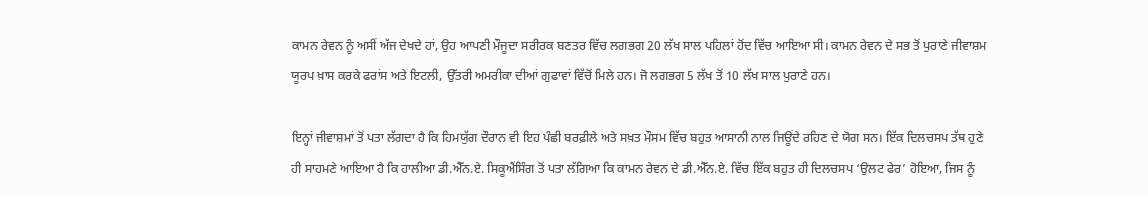ਕਾਮਨ ਰੇਵਨ ਨੂੰ ਅਸੀਂ ਅੱਜ ਦੇਖਦੇ ਹਾਂ, ਉਹ ਆਪਣੀ ਮੌਜੂਦਾ ਸਰੀਰਕ ਬਣਤਰ ਵਿੱਚ ਲਗਭਗ 20 ਲੱਖ ਸਾਲ ਪਹਿਲਾਂ ਹੋਂਦ ਵਿੱਚ ਆਇਆ ਸੀ। ਕਾਮਨ ਰੇਵਨ ਦੇ ਸਭ ਤੋਂ ਪੁਰਾਣੇ ਜੀਵਾਸ਼ਮ ਯੂਰਪ ਖ਼ਾਸ ਕਰਕੇ ਫਰਾਂਸ ਅਤੇ ਇਟਲੀ, ਉੱਤਰੀ ਅਮਰੀਕਾ ਦੀਆਂ ਗੁਫਾਵਾਂ ਵਿੱਚੋਂ ਮਿਲੇ ਹਨ। ਜੋ ਲਗਭਗ 5 ਲੱਖ ਤੋਂ 10 ਲੱਖ ਸਾਲ ਪੁਰਾਣੇ ਹਨ।

ਇਨ੍ਹਾਂ ਜੀਵਾਸ਼ਮਾਂ ਤੋਂ ਪਤਾ ਲੱਗਦਾ ਹੈ ਕਿ ਹਿਮਯੁੱਗ ਦੌਰਾਨ ਵੀ ਇਹ ਪੰਛੀ ਬਰਫ਼ੀਲੇ ਅਤੇ ਸਖ਼ਤ ਮੌਸਮ ਵਿੱਚ ਬਹੁਤ ਆਸਾਨੀ ਨਾਲ ਜਿਊਂਦੇ ਰਹਿਣ ਦੇ ਯੋਗ ਸਨ। ਇੱਕ ਦਿਲਚਸਪ ਤੱਥ ਹੁਣੇ ਹੀ ਸਾਹਮਣੇ ਆਇਆ ਹੈ ਕਿ ਹਾਲੀਆ ਡੀ.ਐੱਨ.ਏ. ਸਿਕੂਐਂਸਿੰਗ ਤੋਂ ਪਤਾ ਲੱਗਿਆ ਕਿ ਕਾਮਨ ਰੇਵਨ ਦੇ ਡੀ.ਐੱਨ.ਏ. ਵਿੱਚ ਇੱਕ ਬਹੁਤ ਹੀ ਦਿਲਚਸਪ ‘ਉਲਟ ਫੇਰ’ ਹੋਇਆ, ਜਿਸ ਨੂੰ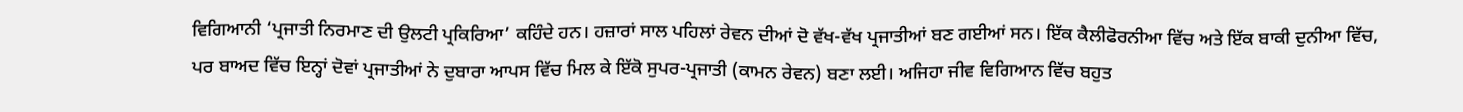ਵਿਗਿਆਨੀ ‘ਪ੍ਰਜਾਤੀ ਨਿਰਮਾਣ ਦੀ ਉਲਟੀ ਪ੍ਰਕਿਰਿਆ’ ਕਹਿੰਦੇ ਹਨ। ਹਜ਼ਾਰਾਂ ਸਾਲ ਪਹਿਲਾਂ ਰੇਵਨ ਦੀਆਂ ਦੋ ਵੱਖ-ਵੱਖ ਪ੍ਰਜਾਤੀਆਂ ਬਣ ਗਈਆਂ ਸਨ। ਇੱਕ ਕੈਲੀਫੋਰਨੀਆ ਵਿੱਚ ਅਤੇ ਇੱਕ ਬਾਕੀ ਦੁਨੀਆ ਵਿੱਚ, ਪਰ ਬਾਅਦ ਵਿੱਚ ਇਨ੍ਹਾਂ ਦੋਵਾਂ ਪ੍ਰਜਾਤੀਆਂ ਨੇ ਦੁਬਾਰਾ ਆਪਸ ਵਿੱਚ ਮਿਲ ਕੇ ਇੱਕੋ ਸੁਪਰ-ਪ੍ਰਜਾਤੀ (ਕਾਮਨ ਰੇਵਨ) ਬਣਾ ਲਈ। ਅਜਿਹਾ ਜੀਵ ਵਿਗਿਆਨ ਵਿੱਚ ਬਹੁਤ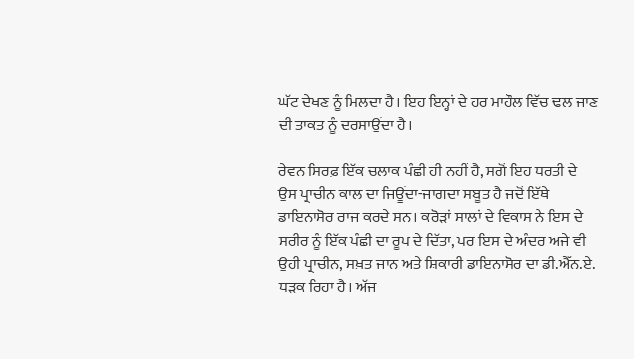ਘੱਟ ਦੇਖਣ ਨੂੰ ਮਿਲਦਾ ਹੈ। ਇਹ ਇਨ੍ਹਾਂ ਦੇ ਹਰ ਮਾਹੌਲ ਵਿੱਚ ਢਲ ਜਾਣ ਦੀ ਤਾਕਤ ਨੂੰ ਦਰਸਾਉਂਦਾ ਹੈ।

ਰੇਵਨ ਸਿਰਫ਼ ਇੱਕ ਚਲਾਕ ਪੰਛੀ ਹੀ ਨਹੀਂ ਹੈ, ਸਗੋਂ ਇਹ ਧਰਤੀ ਦੇ ਉਸ ਪ੍ਰਾਚੀਨ ਕਾਲ ਦਾ ਜਿਊਂਦਾ-ਜਾਗਦਾ ਸਬੂਤ ਹੈ ਜਦੋਂ ਇੱਥੇ ਡਾਇਨਾਸੋਰ ਰਾਜ ਕਰਦੇ ਸਨ। ਕਰੋੜਾਂ ਸਾਲਾਂ ਦੇ ਵਿਕਾਸ ਨੇ ਇਸ ਦੇ ਸਰੀਰ ਨੂੰ ਇੱਕ ਪੰਛੀ ਦਾ ਰੂਪ ਦੇ ਦਿੱਤਾ, ਪਰ ਇਸ ਦੇ ਅੰਦਰ ਅਜੇ ਵੀ ਉਹੀ ਪ੍ਰਾਚੀਨ, ਸਖ਼ਤ ਜਾਨ ਅਤੇ ਸ਼ਿਕਾਰੀ ਡਾਇਨਾਸੋਰ ਦਾ ਡੀ.ਐੱਨ.ਏ. ਧੜਕ ਰਿਹਾ ਹੈ। ਅੱਜ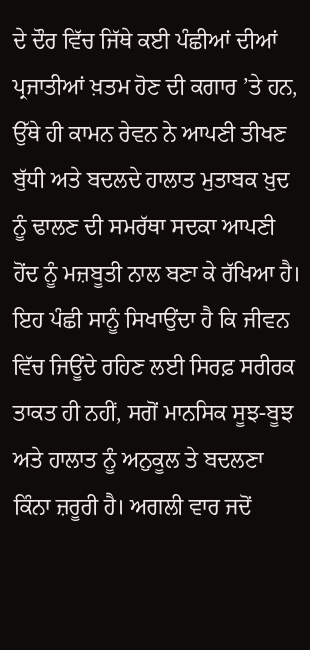ਦੇ ਦੌਰ ਵਿੱਚ ਜਿੱਥੇ ਕਈ ਪੰਛੀਆਂ ਦੀਆਂ ਪ੍ਰਜਾਤੀਆਂ ਖ਼ਤਮ ਹੋਣ ਦੀ ਕਗਾਰ ’ਤੇ ਹਨ, ਉੱਥੇ ਹੀ ਕਾਮਨ ਰੇਵਨ ਨੇ ਆਪਣੀ ਤੀਖਣ ਬੁੱਧੀ ਅਤੇ ਬਦਲਦੇ ਹਾਲਾਤ ਮੁਤਾਬਕ ਖ਼ੁਦ ਨੂੰ ਢਾਲਣ ਦੀ ਸਮਰੱਥਾ ਸਦਕਾ ਆਪਣੀ ਹੋਂਦ ਨੂੰ ਮਜ਼ਬੂਤੀ ਨਾਲ ਬਣਾ ਕੇ ਰੱਖਿਆ ਹੈ। ਇਹ ਪੰਛੀ ਸਾਨੂੰ ਸਿਖਾਉਂਦਾ ਹੈ ਕਿ ਜੀਵਨ ਵਿੱਚ ਜਿਊਂਦੇ ਰਹਿਣ ਲਈ ਸਿਰਫ਼ ਸਰੀਰਕ ਤਾਕਤ ਹੀ ਨਹੀਂ, ਸਗੋਂ ਮਾਨਸਿਕ ਸੂਝ-ਬੂਝ ਅਤੇ ਹਾਲਾਤ ਨੂੰ ਅਨੁਕੂਲ ਤੇ ਬਦਲਣਾ ਕਿੰਨਾ ਜ਼ਰੂਰੀ ਹੈ। ਅਗਲੀ ਵਾਰ ਜਦੋਂ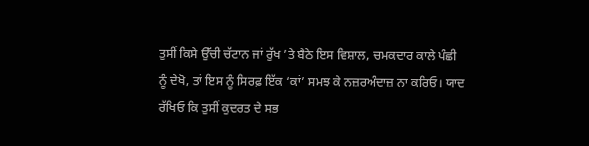ਤੁਸੀਂ ਕਿਸੇ ਉੱਚੀ ਚੱਟਾਨ ਜਾਂ ਰੁੱਖ ’ਤੇ ਬੈਠੇ ਇਸ ਵਿਸ਼ਾਲ, ਚਮਕਦਾਰ ਕਾਲੇ ਪੰਛੀ ਨੂੰ ਦੇਖੋ, ਤਾਂ ਇਸ ਨੂੰ ਸਿਰਫ਼ ਇੱਕ ‘ਕਾਂ’ ਸਮਝ ਕੇ ਨਜ਼ਰਅੰਦਾਜ਼ ਨਾ ਕਰਿਓ। ਯਾਦ ਰੱਖਿਓ ਕਿ ਤੁਸੀਂ ਕੁਦਰਤ ਦੇ ਸਭ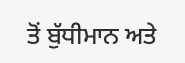ਤੋਂ ਬੁੱਧੀਮਾਨ ਅਤੇ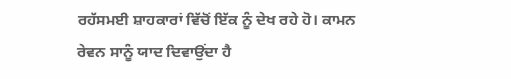ਰਹੱਸਮਈ ਸ਼ਾਹਕਾਰਾਂ ਵਿੱਚੋਂ ਇੱਕ ਨੂੰ ਦੇਖ ਰਹੇ ਹੋ। ਕਾਮਨ ਰੇਵਨ ਸਾਨੂੰ ਯਾਦ ਦਿਵਾਉਂਦਾ ਹੈ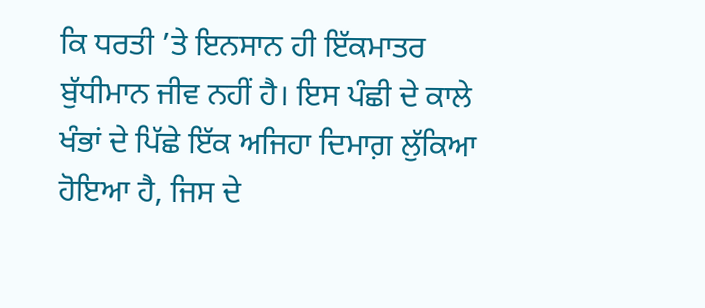ਕਿ ਧਰਤੀ ’ਤੇ ਇਨਸਾਨ ਹੀ ਇੱਕਮਾਤਰ ਬੁੱਧੀਮਾਨ ਜੀਵ ਨਹੀਂ ਹੈ। ਇਸ ਪੰਛੀ ਦੇ ਕਾਲੇ ਖੰਭਾਂ ਦੇ ਪਿੱਛੇ ਇੱਕ ਅਜਿਹਾ ਦਿਮਾਗ਼ ਲੁੱਕਿਆ ਹੋਇਆ ਹੈ, ਜਿਸ ਦੇ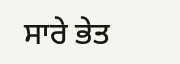ਸਾਰੇ ਭੇਤ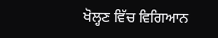ਖੋਲ੍ਹਣ ਵਿੱਚ ਵਿਗਿਆਨ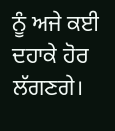ਨੂੰ ਅਜੇ ਕਈ ਦਹਾਕੇ ਹੋਰ ਲੱਗਣਗੇ।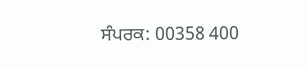ਸੰਪਰਕ: 00358 400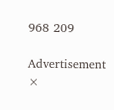968 209

Advertisement
×